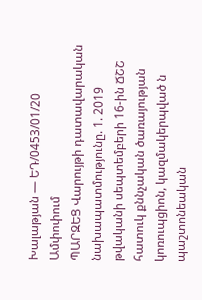Խալաթյան — ԵԴ/0453/01/20
Ամփոփում
ՊԱՐԶԵՑ Վարույթի դատավարական նախապատմությունը. 1. 2019 թվականի սեպտեմբերի 16-ին ՃՇՇ հատուկ քննչական ծառայության կոռուպցիոն, կազմակերպված ն պաշտոնեական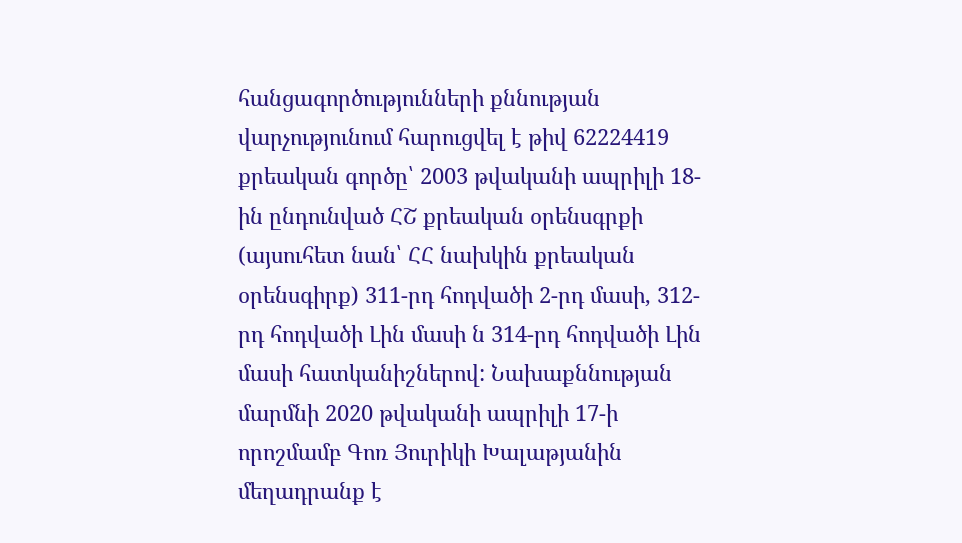հանցագործությունների քննության վարչությունում հարուցվել է թիվ 62224419 քրեական գործը՝ 2003 թվականի ապրիլի 18-ին ընդունված ՀՇ քրեական օրենսգրքի (այսուհետ նան՝ ՀՀ նախկին քրեական օրենսգիրք) 311-րդ հոդվածի 2-րդ մասի, 312-րդ հոդվածի Լին մասի ն 314-րդ հոդվածի Լին մասի հատկանիշներով: Նախաքննության մարմնի 2020 թվականի ապրիլի 17-ի որոշմամբ Գոռ Յուրիկի Խալաթյանին մեղադրանք է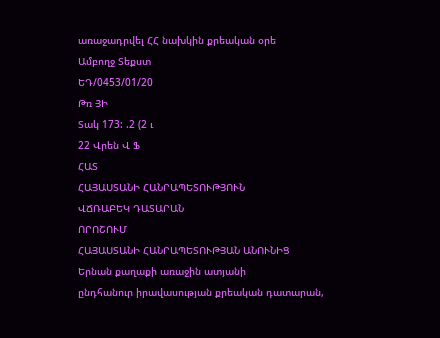առաջադրվել ՀՀ նախկին քրեական օրե
Ամբողջ Տեքստ
ԵԴ/0453/01/20
Թռ ՅԻ
Տակ 173: .2 (2 ւ
22 Վրեն Վ Ֆ
ՀԱՏ
ՀԱՅԱՍՏԱՆԻ ՀԱՆՐԱՊԵՏՈՒԹՅՈՒՆ
ՎՃՌԱԲԵԿ ԴԱՏԱՐԱՆ
ՈՐՈՇՈՒՄ
ՀԱՅԱՍՏԱՆԻ ՀԱՆՐԱՊԵՏՈՒԹՅԱՆ ԱՆՈՒՆԻՑ
Երնան քաղաքի առաջին ատյանի
ընդհանուր իրավասության քրեական դատարան,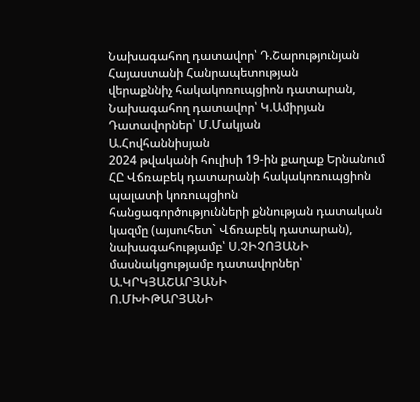Նախագահող դատավոր՝ Դ.Շարությունյան
Հայաստանի Հանրապետության
վերաքննիչ հակակոռուպցիոն դատարան,
Նախագահող դատավոր՝ Կ.Ամիրյան
Դատավորներ՝ Մ.Մակյան
Ա.Հովհաննիսյան
2024 թվականի հուլիսի 19-ին քաղաք Երնանում
ՀԸ Վճռաբեկ դատարանի հակակոռուպցիոն պալատի կոռուպցիոն
հանցագործությունների քննության դատական կազմը (այսուհետ` Վճռաբեկ դատարան),
նախագահությամբ՝ Ս.ՉԻՉՈՅԱՆԻ
մասնակցությամբ դատավորներ՝ Ա.ԿՐԿՅԱՇԱՐՅԱՆԻ
Ո.ՄԽԻԹԱՐՅԱՆԻ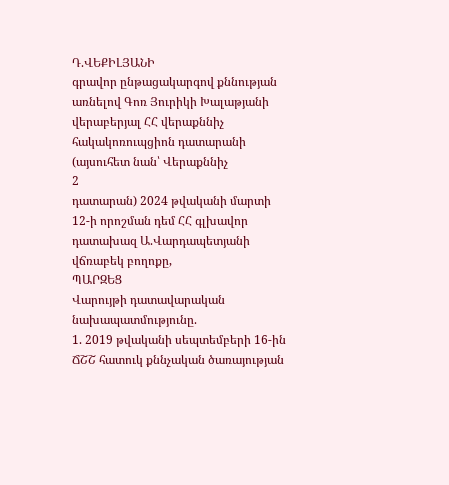Դ.ՎԵՔԻԼՅԱՆԻ
գրավոր ընթացակարգով քննության առնելով Գոռ Յուրիկի Խալաթյանի վերաբերյալ ՀՀ վերաքննիչ հակակոռուպցիոն դատարանի (այսուհետ նան՝ Վերաքննիչ
2
դատարան) 2024 թվականի մարտի 12-ի որոշման դեմ ՀՀ գլխավոր դատախազ Ա.Վարդապետյանի վճռաբեկ բողոքը,
ՊԱՐԶԵՑ
Վարույթի դատավարական նախապատմությունը.
1. 2019 թվականի սեպտեմբերի 16-ին ՃՇՇ հատուկ քննչական ծառայության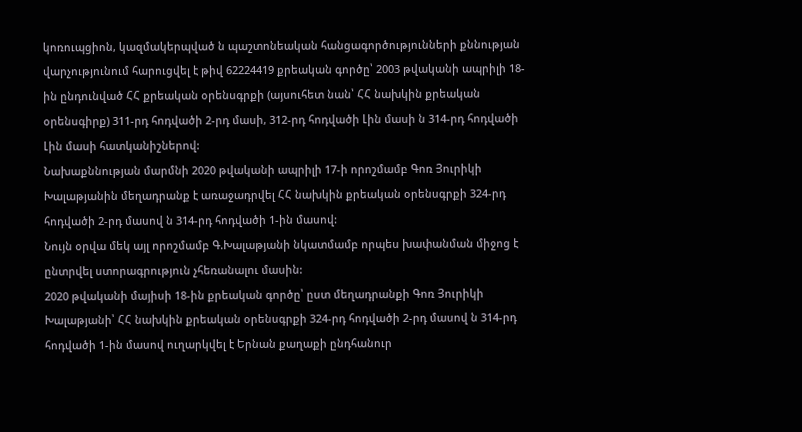կոռուպցիոն, կազմակերպված ն պաշտոնեական հանցագործությունների քննության վարչությունում հարուցվել է թիվ 62224419 քրեական գործը՝ 2003 թվականի ապրիլի 18-ին ընդունված ՀՀ քրեական օրենսգրքի (այսուհետ նան՝ ՀՀ նախկին քրեական օրենսգիրք) 311-րդ հոդվածի 2-րդ մասի, 312-րդ հոդվածի Լին մասի ն 314-րդ հոդվածի Լին մասի հատկանիշներով:
Նախաքննության մարմնի 2020 թվականի ապրիլի 17-ի որոշմամբ Գոռ Յուրիկի Խալաթյանին մեղադրանք է առաջադրվել ՀՀ նախկին քրեական օրենսգրքի 324-րդ հոդվածի 2-րդ մասով ն 314-րդ հոդվածի 1-ին մասով:
Նույն օրվա մեկ այլ որոշմամբ Գ.Խալաթյանի նկատմամբ որպես խափանման միջոց է ընտրվել ստորագրություն չհեռանալու մասին:
2020 թվականի մայիսի 18-ին քրեական գործը՝ ըստ մեղադրանքի Գոռ Յուրիկի Խալաթյանի՝ ՀՀ նախկին քրեական օրենսգրքի 324-րդ հոդվածի 2-րդ մասով ն 314-րդ հոդվածի 1-ին մասով ուղարկվել է Երնան քաղաքի ընդհանուր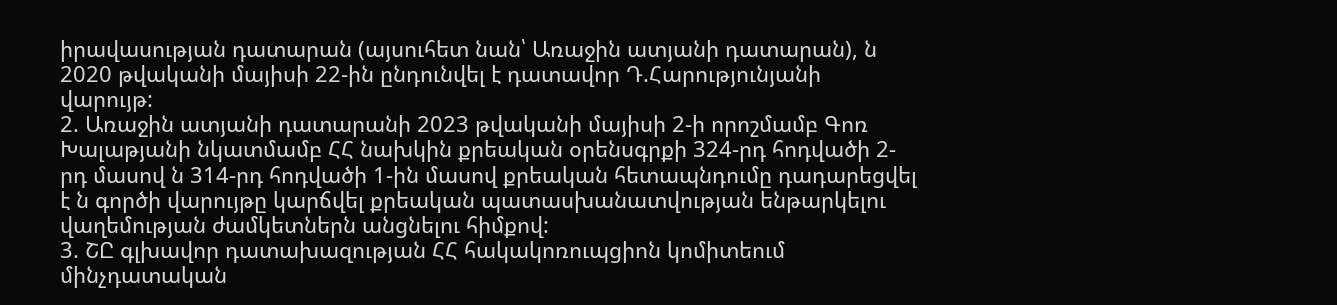իրավասության դատարան (այսուհետ նան՝ Առաջին ատյանի դատարան), ն 2020 թվականի մայիսի 22-ին ընդունվել է դատավոր Դ.Հարությունյանի վարույթ:
2. Առաջին ատյանի դատարանի 2023 թվականի մայիսի 2-ի որոշմամբ Գոռ Խալաթյանի նկատմամբ ՀՀ նախկին քրեական օրենսգրքի 324-րդ հոդվածի 2-րդ մասով ն 314-րդ հոդվածի 1-ին մասով քրեական հետապնդումը դադարեցվել է ն գործի վարույթը կարճվել քրեական պատասխանատվության ենթարկելու վաղեմության ժամկետներն անցնելու հիմքով:
3. ՇԸ գլխավոր դատախազության ՀՀ հակակոռուպցիոն կոմիտեում մինչդատական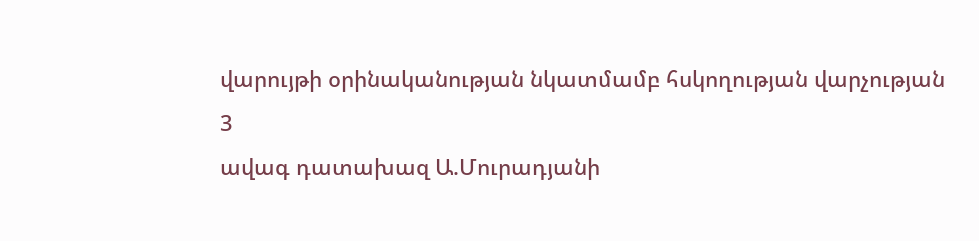վարույթի օրինականության նկատմամբ հսկողության վարչության
3
ավագ դատախազ Ա.Մուրադյանի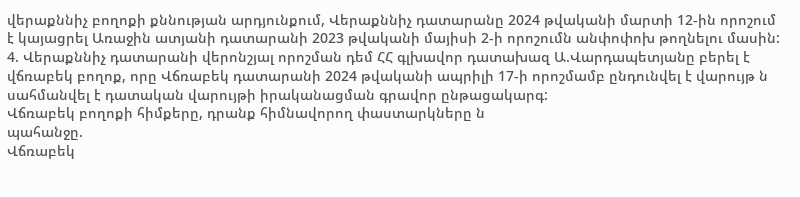վերաքննիչ բողոքի քննության արդյունքում, Վերաքննիչ դատարանը 2024 թվականի մարտի 12-ին որոշում է կայացրել Առաջին ատյանի դատարանի 2023 թվականի մայիսի 2-ի որոշումն անփոփոխ թողնելու մասին:
4. Վերաքննիչ դատարանի վերոնշյալ որոշման դեմ ՀՀ գլխավոր դատախազ Ա.Վարդապետյանը բերել է վճռաբեկ բողոք, որը Վճռաբեկ դատարանի 2024 թվականի ապրիլի 17-ի որոշմամբ ընդունվել է վարույթ ն սահմանվել է դատական վարույթի իրականացման գրավոր ընթացակարգ:
Վճռաբեկ բողոքի հիմքերը, դրանք հիմնավորող փաստարկները ն
պահանջը.
Վճռաբեկ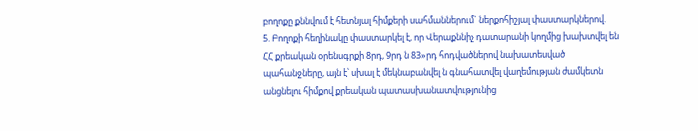բողոքը քննվում է հետնյալ հիմքերի սահմաններում` ներքոհիշյալ փաստարկներով.
5. Բողոքի հեղինակը փաստարկել է, որ Վերաքննիչ դատարանի կողմից խախտվել են ՀՀ քրեական օրենսգրքի 8րդ, 9րդ ն 83»րդ հոդվածներով նախատեսված պահանջները, այն է՝ սխալ է մեկնաբանվել ն գնահատվել վաղեմության ժամկետն անցնելու հիմքով քրեական պատասխանատվությունից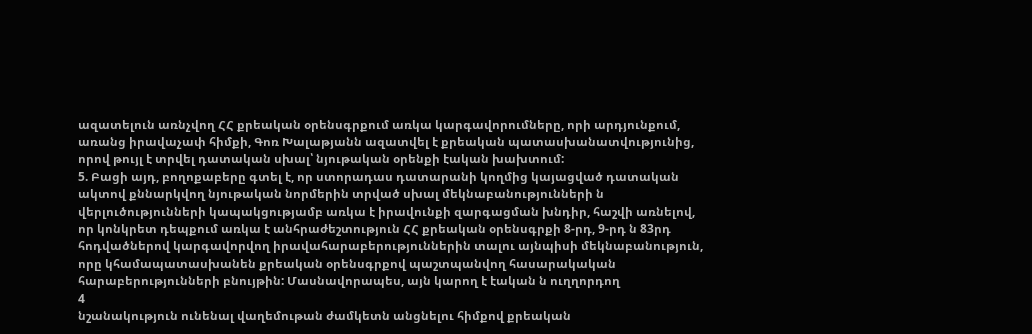ազատելուն առնչվող ՀՀ քրեական օրենսգրքում առկա կարգավորումները, որի արդյունքում, առանց իրավաչափ հիմքի, Գոռ Խալաթյանն ազատվել է քրեական պատասխանատվությունից, որով թույլ է տրվել դատական սխալ՝ նյութական օրենքի էական խախտում:
5. Բացի այդ, բողոքաբերը գտել է, որ ստորադաս դատարանի կողմից կայացված դատական ակտով քննարկվող նյութական նորմերին տրված սխալ մեկնաբանությունների ն վերլուծությունների կապակցությամբ առկա է իրավունքի զարգացման խնդիր, հաշվի առնելով, որ կոնկրետ դեպքում առկա է անհրաժեշտություն ՀՀ քրեական օրենսգրքի 8-րդ, 9-րդ ն 83րդ հոդվածներով կարգավորվող իրավահարաբերություններին տալու այնպիսի մեկնաբանություն, որը կհամապատասխանեն քրեական օրենսգրքով պաշտպանվող հասարակական հարաբերությունների բնույթին: Մասնավորապես, այն կարող է էական ն ուղղորդող
4
նշանակություն ունենալ վաղեմութան ժամկետն անցնելու հիմքով քրեական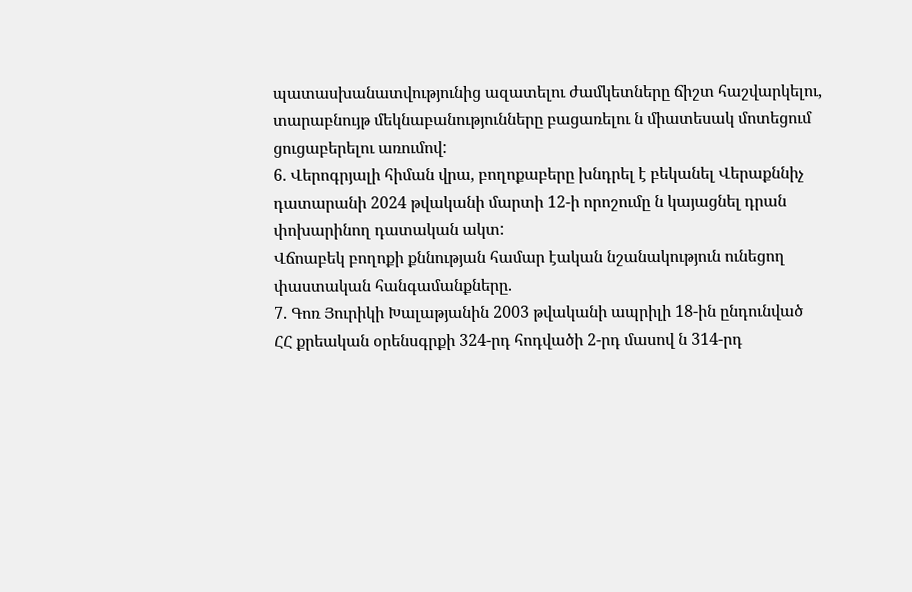պատասխանատվությունից ազատելու ժամկետները ճիշտ հաշվարկելու, տարաբնույթ մեկնաբանությունները բացառելու ն միատեսակ մոտեցում ցուցաբերելու առումով:
6. Վերոգրյալի հիման վրա, բողոքաբերը խնդրել է բեկանել Վերաքննիչ դատարանի 2024 թվականի մարտի 12-ի որոշումը ն կայացնել դրան փոխարինող դատական ակտ:
Վճոաբեկ բողոքի քննության համար էական նշանակություն ունեցող փաստական հանգամանքները.
7. Գոռ Յուրիկի Խալաթյանին 2003 թվականի ապրիլի 18-ին ընդունված ՀՀ քրեական օրենսգրքի 324-րդ հոդվածի 2-րդ մասով ն 314-րդ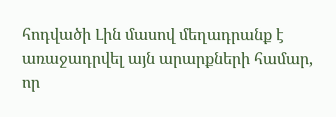հոդվածի Լին մասով մեղադրանք է առաջադրվել այն արարքների համար, որ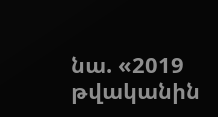նա. «2019 թվականին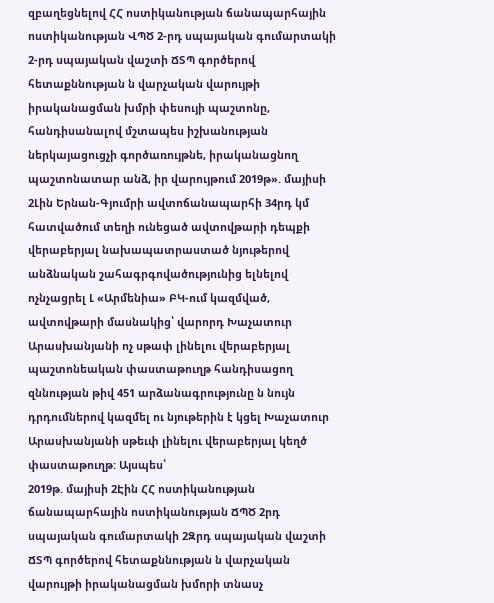զբաղեցնելով ՀՀ ոստիկանության ճանապարհային ոստիկանության ՎՊԾ 2-րդ սպայական գումարտակի 2-րդ սպայական վաշտի ՃՏՊ գործերով հետաքննության ն վարչական վարույթի իրականացման խմրի փեսույի պաշտոնը, հանդիսանալով մշտապես իշխանության ներկայացուցչի գործառույթնե, իրականացնող պաշտոնատար անձ, իր վարույթում 2019թ». մայիսի 2Լին Երնան-Գյումրի ավտոճանապարհի 34րդ կմ հատվածում տեղի ունեցած ավտովթարի դեպքի վերաբերյալ նախապատրաստած նյութերով անձնական շահագրգովածությունից ելնելով ոչնչացրել Լ «Արմենիա» ԲԿ-ում կազմված, ավտովթարի մասնակից՝ վարորդ Խաչատուր Արասխանյանի ոչ սթափ լինելու վերաբերյալ պաշտոնեական փաստաթուղթ հանդիսացող զննության թիվ 451 արձանագրությունը ն նույն դրդումներով կազմել ու նյութերին է կցել Խաչատուր Արասխանյանի սթեւփ լինելու վերաբերյալ կեղծ փաստաթուղթ: Այսպես՝
2019թ. մայիսի 2Էին ՀՀ ոստիկանության ճանապարհային ոստիկանության ՃՊԾ 2րդ սպայական գումարտակի 2Զրդ սպայական վաշտի ՃՏՊ գործերով հետաքննության ն վարչական վարույթի իրականացման խմորի տնասչ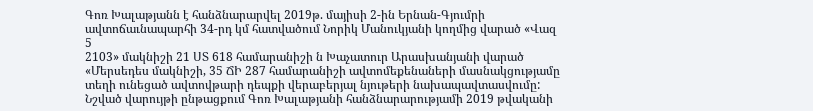Գոռ Խալաթյանն է հանձնարարվել 2019թ. մայիսի 2-ին Երնան-Գյումրի ավտոճաւնապարհի 34-րդ կմ հատվածում Նորիկ Մանուկյանի կողմից վարած «Վազ
5
2103» մակնիշի 21 ՍՏ 618 համարանիշի ն Խաչատուր Արասխանյանի վարած «Մերսեդես մակնիշի, 35 ՃԻ 287 համարանիշի ավտոմեքենաների մասնակցությամը տեղի ունեցած ավտովթարի դեպքի վերաբերյալ նյութերի նախապավտասվումը: Նշված վարույթի ընթացքում Գոռ Խալաթյանի հանձնարարությամի 2019 թվականի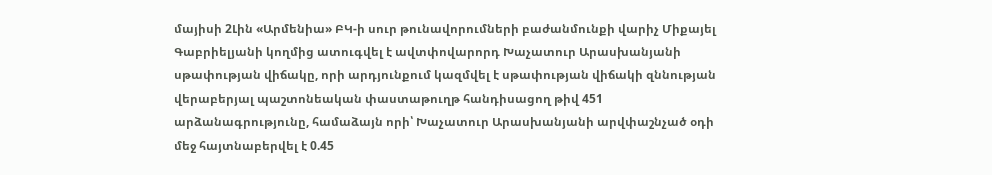մայիսի 2Լին «Արմենիա» ԲԿ-ի սուր թունավորումների բաժանմունքի վարիչ Միքայել Գաբրիելյանի կողմից ատուգվել է ավտփովարորդ Խաչատուր Արասխանյանի սթափության վիճակը, որի արդյունքում կազմվել է սթափության վիճակի զննության վերաբերյալ պաշտոնեական փաստաթուղթ հանդիսացող թիվ 451
արձանագրությունը, համաձայն որի՝ Խաչատուր Արասխանյանի արվփաշնչած օդի մեջ հայտնաբերվել է 0.45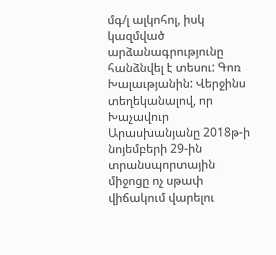մգ/լ ալկոհոլ, իսկ կազմված արձանագրությունը հանձնվել է տեսու: Գոռ Խալաւթյանին: Վերջինս տեղեկանալով, որ Խաչավուր Արասխանյանը 2018թ-ի նոյեմբերի 29-ին տրանսպորտային միջոցը ոչ սթափ վիճակում վարելու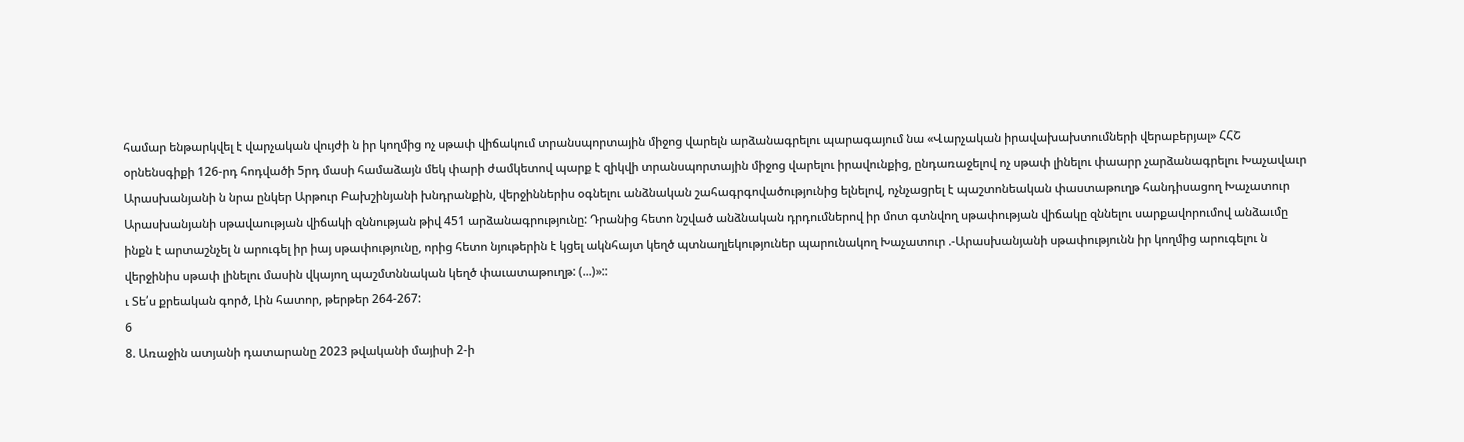համար ենթարկվել է վարչական վույժի ն իր կողմից ոչ սթափ վիճակում տրանսպորտային միջոց վարելն արձանագրելու պարագայում նա «Վարչական իրավախախտումների վերաբերյալ» ՀՀՇ օրնենսգիքի 126-րդ հոդվածի 5րդ մասի համաձայն մեկ փարի ժամկետով պարք է զիկվի տրանսպորտային միջոց վարելու իրավունքից, ընդառաջելով ոչ սթափ լինելու փաարր չարձանագրելու Խաչավաւր Արասխանյանի ն նրա ընկեր Արթուր Բախշինյանի խնդրանքին, վերջիններիս օգնելու անձնական շահագրգովածությունից ելնելով, ոչնչացրել է պաշտոնեական փաստաթուղթ հանդիսացող Խաչատուր Արասխանյանի սթավաության վիճակի զննության թիվ 451 արձանագրությունը: Դրանից հետո նշված անձնական դրդումներով իր մոտ գտնվող սթափության վիճակը զննելու սարքավորումով անձաւմը ինքն է արտաշնչել ն արուգել իր իայ սթափությունը, որից հետո նյութերին է կցել ակնհայտ կեղծ պտնաղլեկություներ պարունակող Խաչատուր .-Արասխանյանի սթափությունն իր կողմից արուգելու ն վերջինիս սթափ լինելու մասին վկայող պաշմտննական կեղծ փաւատաթուղթ: (...)»::
ւ Տե՛ս քրեական գործ, Լին հատոր, թերթեր 264-267:
6
8. Առաջին ատյանի դատարանը 2023 թվականի մայիսի 2-ի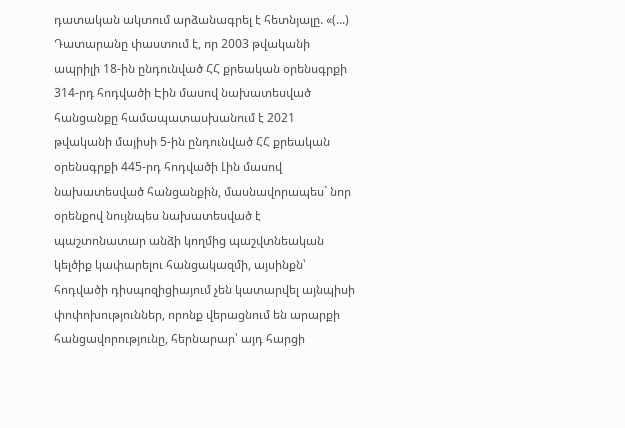դատական ակտում արձանագրել է հետնյալը. «(...) Դատարանը փաստում է, որ 2003 թվականի ապրիլի 18-ին ընդունված ՀՀ քրեական օրենսգրքի 314-րդ հոդվածի Էին մասով նախատեսված հանցանքը համապատասխանում է 2021 թվականի մայիսի 5-ին ընդունված ՀՀ քրեական օրենսգրքի 445-րդ հոդվածի Լին մասով նախատեսված հանցանքին, մասնավորապես` նոր օրենքով նույնպես նախատեսված է պաշտոնատար անձի կողմից պաշվտնեական կելծիք կափարելու հանցակազմի, այսինքն՝ հոդվածի դիսպոզիցիայում չեն կատարվել այնպիսի փոփոխություններ, որոնք վերացնում են արարքի հանցավորությունը, հերնարար՝ այդ հարցի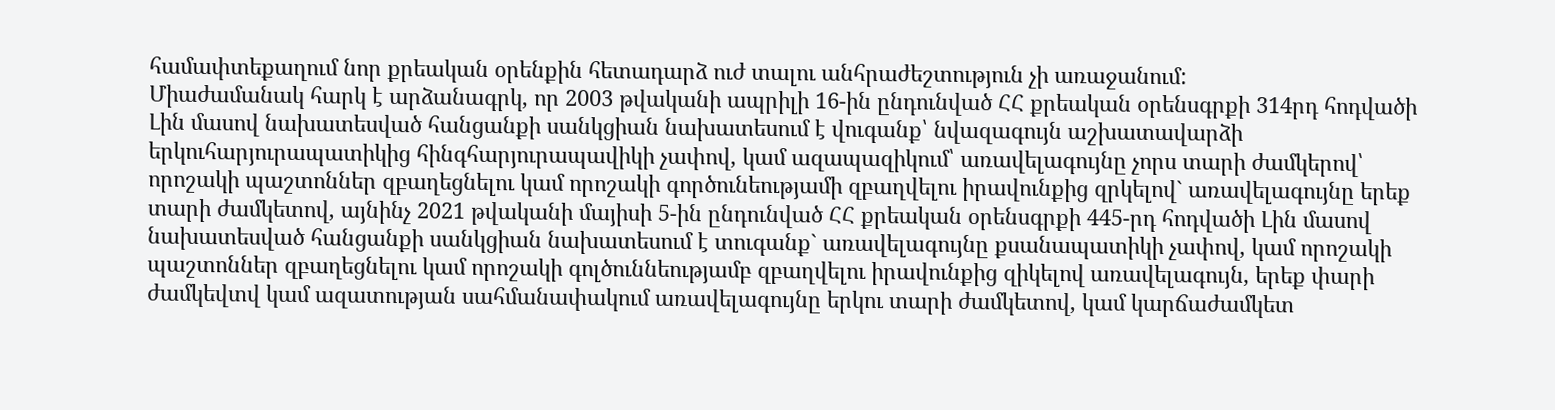համափտեքաղում նոր քրեական օրենքին հետադարձ ուժ տալու անհրաժեշտություն չի առաջանում:
Միաժամանակ հարկ է արձանագրկ, որ 2003 թվականի ապրիլի 16-ին ընդունված ՀՀ քրեական օրենսգրքի 314րդ հոդվածի Լին մասով նախատեսված հանցանքի սանկցիան նախատեսում է վուգանք՝ նվազագույն աշխատավարձի երկուհարյուրապատիկից հինգհարյուրապավիկի չափով, կամ ազապազիկում՝ առավելագույնը չորս տարի ժամկերով՝ որոշակի պաշտոններ զբաղեցնելու կամ որոշակի գործունեությամի զբաղվելու իրավունքից զրկելով` առավելագույնը երեք տարի ժամկետով, այնինչ 2021 թվականի մայիսի 5-ին ընդունված ՀՀ քրեական օրենսգրքի 445-րդ հոդվածի Լին մասով նախատեսված հանցանքի սանկցիան նախատեսում է տուգանք` առավելագույնը քսանապատիկի չափով, կամ որոշակի պաշտոններ զբաղեցնելու կամ որոշակի գոլծուննեությամբ զբաղվելու իրավունքից զիկելով առավելագույն, երեք փարի ժամկեվտվ կամ ազատության սահմանափակում առավելագույնը երկու տարի ժամկետով, կամ կարճաժամկետ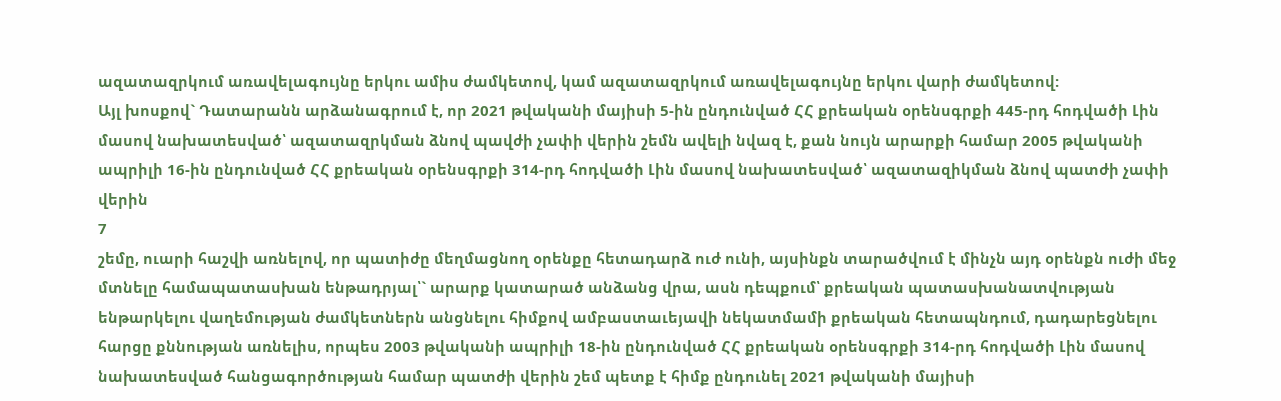ազատազրկում առավելագույնը երկու ամիս ժամկետով, կամ ազատազրկում առավելագույնը երկու վարի ժամկետով:
Այլ խոսքով` Դատարանն արձանագրում է, որ 2021 թվականի մայիսի 5-ին ընդունված ՀՀ քրեական օրենսգրքի 445-րդ հոդվածի Լին մասով նախատեսված՝ ազատազրկման ձնով պավժի չափի վերին շեմն ավելի նվազ է, քան նույն արարքի համար 2005 թվականի ապրիլի 16-ին ընդունված ՀՀ քրեական օրենսգրքի 314-րդ հոդվածի Լին մասով նախատեսված՝ ազատազիկման ձնով պատժի չափի վերին
7
շեմը, ուարի հաշվի առնելով, որ պատիժը մեղմացնող օրենքը հետադարձ ուժ ունի, այսինքն տարածվում է մինչն այդ օրենքն ուժի մեջ մտնելը համապատասխան ենթադրյալ՝` արարք կատարած անձանց վրա, ասն դեպքում՝ քրեական պատասխանատվության ենթարկելու վաղեմության ժամկետներն անցնելու հիմքով ամբաստաւեյավի նեկատմամի քրեական հետապնդում, դադարեցնելու հարցը քննության առնելիս, որպես 2003 թվականի ապրիլի 18-ին ընդունված ՀՀ քրեական օրենսգրքի 314-րդ հոդվածի Լին մասով նախատեսված հանցագործության համար պատժի վերին շեմ պետք է հիմք ընդունել 2021 թվականի մայիսի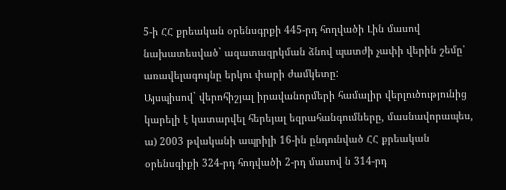5-ի ՀՀ քրեական օրենսգրքի 445-րդ հողվածի Լին մասով նախատեսված` ազատազրկման ձնով պատժի չափի վերին շեմը՝ առավելագույնը երկու փարի ժամկետը:
Այսպիսով` վերոհիշյալ իրավանորմերի համալիր վերլուծությունից կարելի է կատարվել հերեյալ եզրահանգումները, մասնավորապես,
ա) 2003 թվականի ապրիլի 16-ին ընդունված ՀՀ քրեական օրենսգիքի 324-րդ հոդվածի 2-րդ մասով ն 314-րդ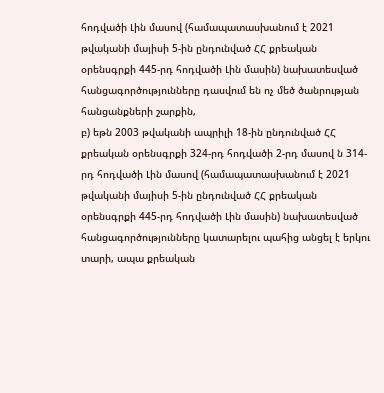հոդվածի Լին մասով (համապատասխանում է 2021 թվականի մայիսի 5-ին ընդունված ՀՀ քրեական օրենսգրքի 445-րդ հոդվածի Լին մասին) նախատեսված հանցագործությունները դասվում են ոչ մեծ ծանրության հանցանքների շարքին,
բ) եթն 2003 թվականի ապրիլի 18-ին ընդունված ՀՀ քրեական օրենսգրքի 324-րդ հոդվածի 2-րդ մասով ն 314-րդ հոդվածի Լին մասով (համապատասխանում է 2021 թվականի մայիսի 5-ին ընդունված ՀՀ քրեական օրենսգրքի 445-րդ հոդվածի Լին մասին) նախատեսված հանցագործությունները կատարելու պահից անցել է երկու տարի, ապա քրեական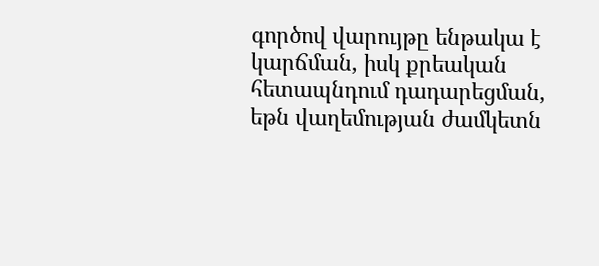գործով վարույթը ենթակա է կարճման, իսկ քրեական հետապնդում դադարեցման, եթն վաղեմության ժամկետն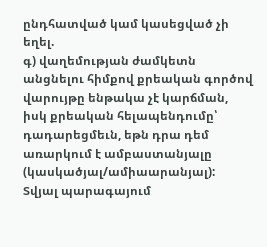ընդհատված կամ կասեցված չի եղել.
գ) վաղեմության ժամկետն անցնելու հիմքով քրեական գործով վարույթը ենթակա չէ կարճման, իսկ քրեական հելապենդումը՝ դադարեցմեւն, եթն դրա դեմ առարկում է ամբաստանյալը (կասկածյալ/ամիաարանյալ):
Տվյալ պարագայում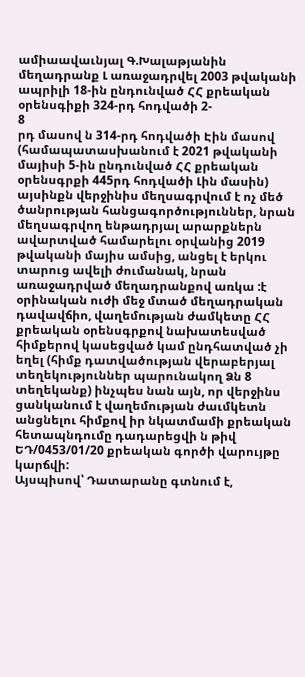ամիաավաւնյալ Գ.Խալաթյանին մեղադրանք Լ առաջադրվել 2003 թվականի ապրիլի 18-ին ընդունված ՀՀ քրեական օրենսգիքի 324-րդ հոդվածի 2-
8
րդ մասով ն 314-րդ հոդվածի Էին մասով (համապատասխանում է 2021 թվականի մայիսի 5-ին ընդունված ՀՀ քրեական օրենսգրքի 445րդ հոդվածի Լին մասին) այսինքն վերջինիս մեղսագրվում է ոչ մեծ ծանրության հանցագործություններ, նրան մեղսագրվող ենթադրյալ արարքներն ավարտված համարելու օրվանից 2019 թվականի մայիս ամսից, անցել է երկու տարուց ավելի ժումանակ, նրան առաջադրված մեղադրանքով առկա :է օրինական ուժի մեջ մտած մեղադրական դավավճիո, վաղեմության ժամկետը ՀՀ քրեական օրենսգրքով նախատեսված հիմքերով կասեցված կամ ընդհատված չի եղել (հիմք դատվածության վերաբերյալ տեղեկություններ պարունակող Ձն 8 տեղեկանք) ինչպես նան այն, որ վերջինս ցանկանում է վաղեմության ժաւմկետն անցնելու հիմքով իր նկատմամի քրեական հետապնդումը դադարեցվի ն թիվ ԵԴ/0453/01/20 քրեական գործի վարույթը կարճվի:
Այսպիսով՝ Դատարանը գտնում է,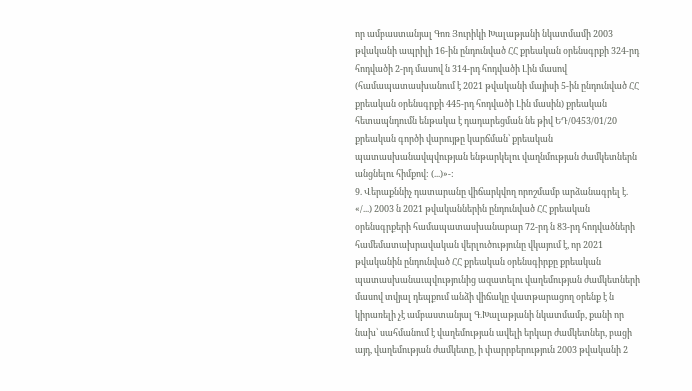որ ամբաստանյալ Գոռ Յուրիկի Խալաթյանի նկատմամի 2003 թվականի ապրիլի 16-ին ընդունված ՀՀ քրեական օրենսգրքի 324-րդ հոդվածի 2-րդ մասով ն 314-րդ հոդվածի Լին մասով (համապատասխանում է 2021 թվականի մայիսի 5-ին ընդունված ՀՀ քրեական օրենսգրքի 445-րդ հոդվածի Լին մասին) քրեական հետապնդումն ենթակա է դադարեցման նե թիվ ԵԴ/0453/01/20 քրեական գործի վարույթը կարճման՝ քրեական պատասխանավպվության ենթարկելու վաղնմության ժամկետներն անցնելու հիմքով: (...)»-:
9. Վերաքննիչ դատարանը վիճարկվող որոշմամբ արձանագրել է. «/...) 2003 ն 2021 թվականներին ընդունված ՀՀ քրեական օրենսգրքերի համապատասխանաբար 72-րդ ն 83-րդ հոդվածների համեմատախրավական վերլուծությունը վկայում է, որ 2021 թվականին ընդունված ՀՀ քրեական օրենսգիրքը քրեական
պատասխանաւպվությունից ազատելու վաղեմության ժամկետների մասով տվյալ դեպքում անձի վիճակը վատթարացող օրենք է ն կիրառելի չէ ամբաստանյալ Գ.Խալաթյանի նկատմամբ, քանի որ նախ՝ սահմանում է վաղեմության ավելի երկար ժամկետներ, բացի այդ, վաղեմության ժամկետը, ի փարրբերություն 2003 թվականի 2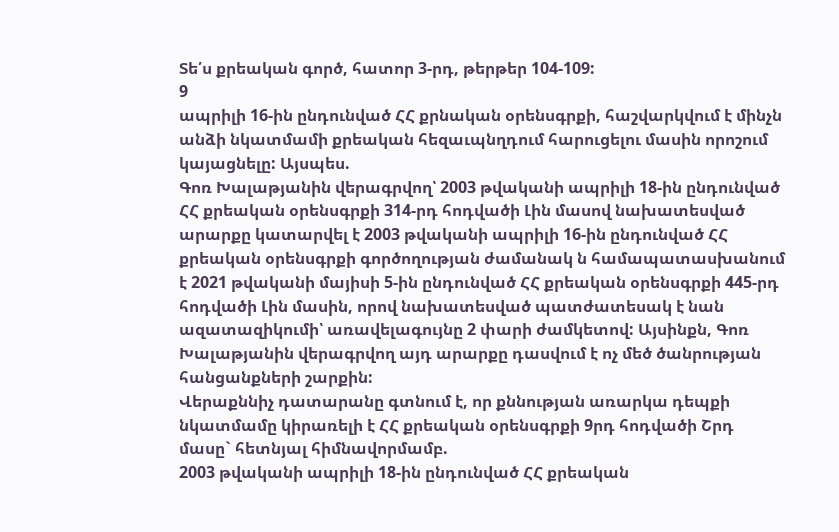Տե՛ս քրեական գործ, հատոր 3-րդ, թերթեր 104-109:
9
ապրիլի 16-ին ընդունված ՀՀ քրնական օրենսգրքի, հաշվարկվում է մինչն անձի նկատմամի քրեական հեզաւպնղդում հարուցելու մասին որոշում կայացնելը: Այսպես.
Գոռ Խալաթյանին վերագրվող՝ 2003 թվականի ապրիլի 18-ին ընդունված ՀՀ քրեական օրենսգրքի 314-րդ հոդվածի Լին մասով նախատեսված արարքը կատարվել է 2003 թվականի ապրիլի 16-ին ընդունված ՀՀ քրեական օրենսգրքի գործողության ժամանակ ն համապատասխանում է 2021 թվականի մայիսի 5-ին ընդունված ՀՀ քրեական օրենսգրքի 445-րդ հոդվածի Լին մասին, որով նախատեսված պատժատեսակ է նան ազատազիկումի՝ առավելագույնը 2 փարի ժամկետով: Այսինքն, Գոռ Խալաթյանին վերագրվող այդ արարքը դասվում է ոչ մեծ ծանրության հանցանքների շարքին:
Վերաքննիչ դատարանը գտնում է, որ քննության առարկա դեպքի նկատմամը կիրառելի է ՀՀ քրեական օրենսգրքի 9րդ հոդվածի Շրդ մասը` հետնյալ հիմնավորմամբ.
2003 թվականի ապրիլի 18-ին ընդունված ՀՀ քրեական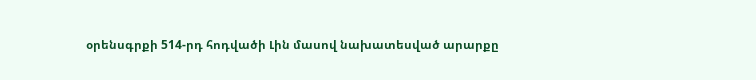օրենսգրքի 514-րդ հոդվածի Լին մասով նախատեսված արարքը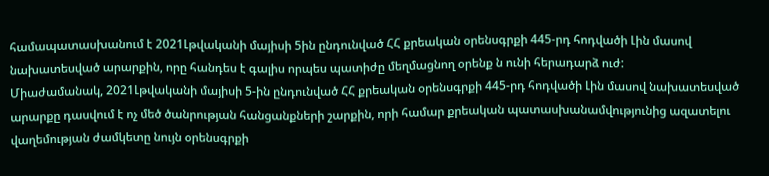համապատասխանում է 2021Լթվականի մայիսի 5ին ընդունված ՀՀ քրեական օրենսգրքի 445-րդ հոդվածի Լին մասով նախատեսված արարքին, որը հանդես է գալիս որպես պատիժը մեղմացնող օրենք ն ունի հերադարձ ուժ:
Միաժամանակ, 2021Լթվականի մայիսի 5-ին ընդունված ՀՀ քրեական օրենսգրքի 445-րդ հոդվածի Լին մասով նախատեսված արարքը դասվում է ոչ մեծ ծանրության հանցանքների շարքին, որի համար քրեական պատասխանամվությունից ազատելու վաղեմության ժամկետը նույն օրենսգրքի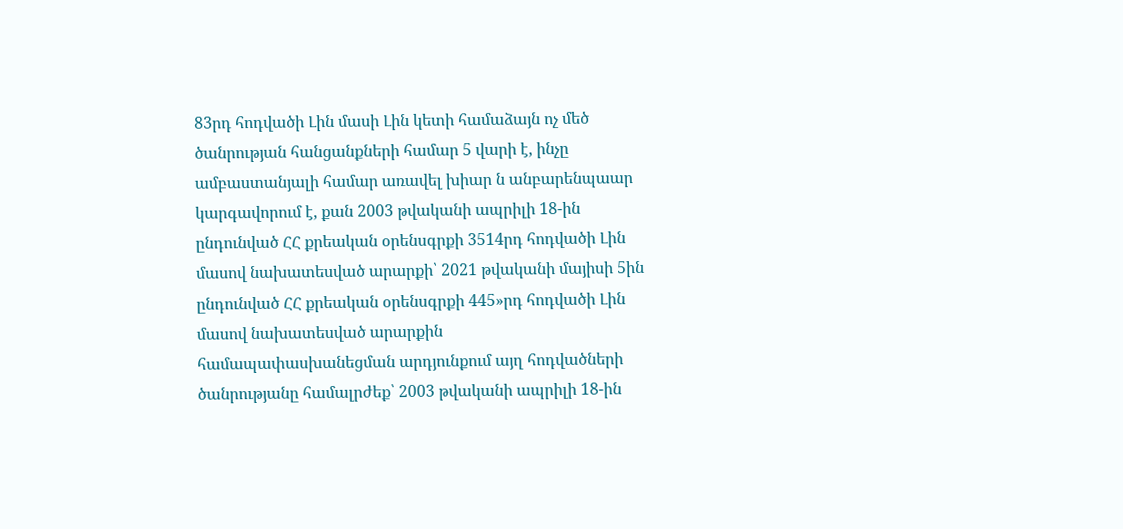83րդ հոդվածի Լին մասի Լին կետի համաձայն ոչ մեծ ծանրության հանցանքների համար 5 վարի է, ինչը ամբաստանյալի համար առավել խիար ն անբարենպաար կարգավորում է, քան 2003 թվականի ապրիլի 18-ին ընդունված ՀՀ քրեական օրենսգրքի 3514րդ հոդվածի Լին մասով նախատեսված արարքի՝ 2021 թվականի մայիսի 5ին ընդունված ՀՀ քրեական օրենսգրքի 445»րդ հոդվածի Լին մասով նախատեսված արարքին
համապափասխանեցման արդյունքում այղ հոդվածների ծանրությանը համալրժեք՝ 2003 թվականի ապրիլի 18-ին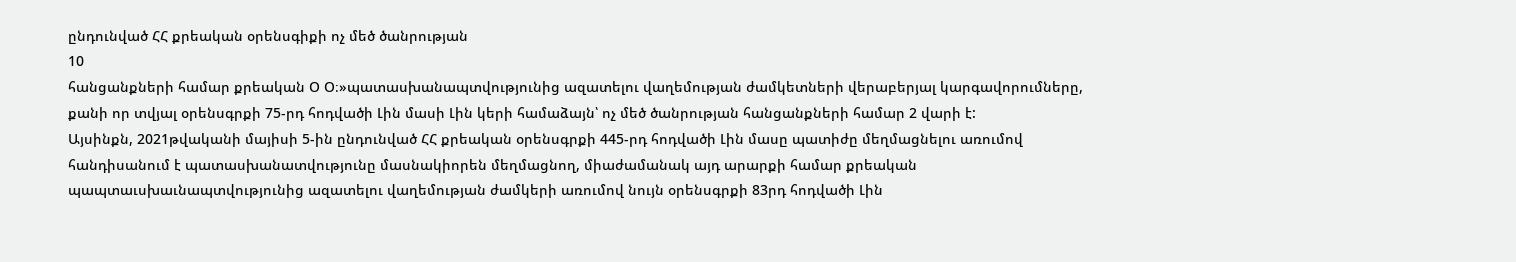ընդունված ՀՀ քրեական օրենսգիքի ոչ մեծ ծանրության
10
հանցանքների համար քրեական Օ Օ։»պատասխանապտվությունից ազատելու վաղեմության ժամկետների վերաբերյալ կարգավորումները, քանի որ տվյալ օրենսգրքի 75-րդ հոդվածի Լին մասի Լին կերի համաձայն՝ ոչ մեծ ծանրության հանցանքների համար 2 վարի է:
Այսինքն, 2021թվականի մայիսի 5-ին ընդունված ՀՀ քրեական օրենսգրքի 445-րդ հոդվածի Լին մասը պատիժը մեղմացնելու առումով հանդիսանում է պատասխանատվությունը մասնակիորեն մեղմացնող, միաժամանակ այդ արարքի համար քրեական պապտաւսխաւնապտվությունից ազատելու վաղեմության ժամկերի առումով նույն օրենսգրքի 83րդ հոդվածի Լին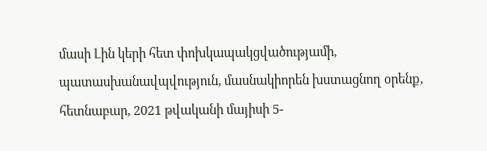մասի Լին կերի հետ փոխկապակցվածությամի, պատասխանավպվություն, մասնակիորեն խստացնող օրենք, հետնաբար, 2021 թվականի մայիսի 5-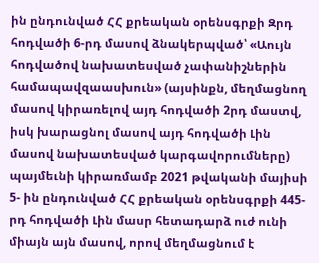ին ընդունված ՀՀ քրեական օրենսգրքի Զրդ հոդվածի 6-րդ մասով ձնակերպված՝ «Աույն հոդվածով նախատեսված չափանիշներին համապավզաասխուն» (այսինքն, մեղմացնող մասով կիրառելով այդ հոդվածի 2րդ մաստվ, իսկ խարացնոլ մասով այդ հոդվածի Լին մասով նախատեսված կարգավորումները) պայմեւնի կիրառմամբ 2021 թվականի մայիսի 5- ին ընդունված ՀՀ քրեական օրենսգրքի 445-րդ հոդվածի Լին մասր հետադարձ ուժ ունի միայն այն մասով, որով մեղմացնում է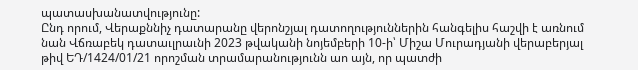պատասխանատվությունը:
Ընդ որում, Վերաքննիչ դատարանը վերոնշյալ դատողություններին հանգելիս հաշվի է առնում նան Վճռաբեկ դատաւլրաւնի 2023 թվականի նոյեմբերի 10-ի՝ Միշա Մուրադյանի վերաբերյալ թիվ ԵԴ/1424/01/21 որոշման տրամարանությունն աո այն, որ պատժի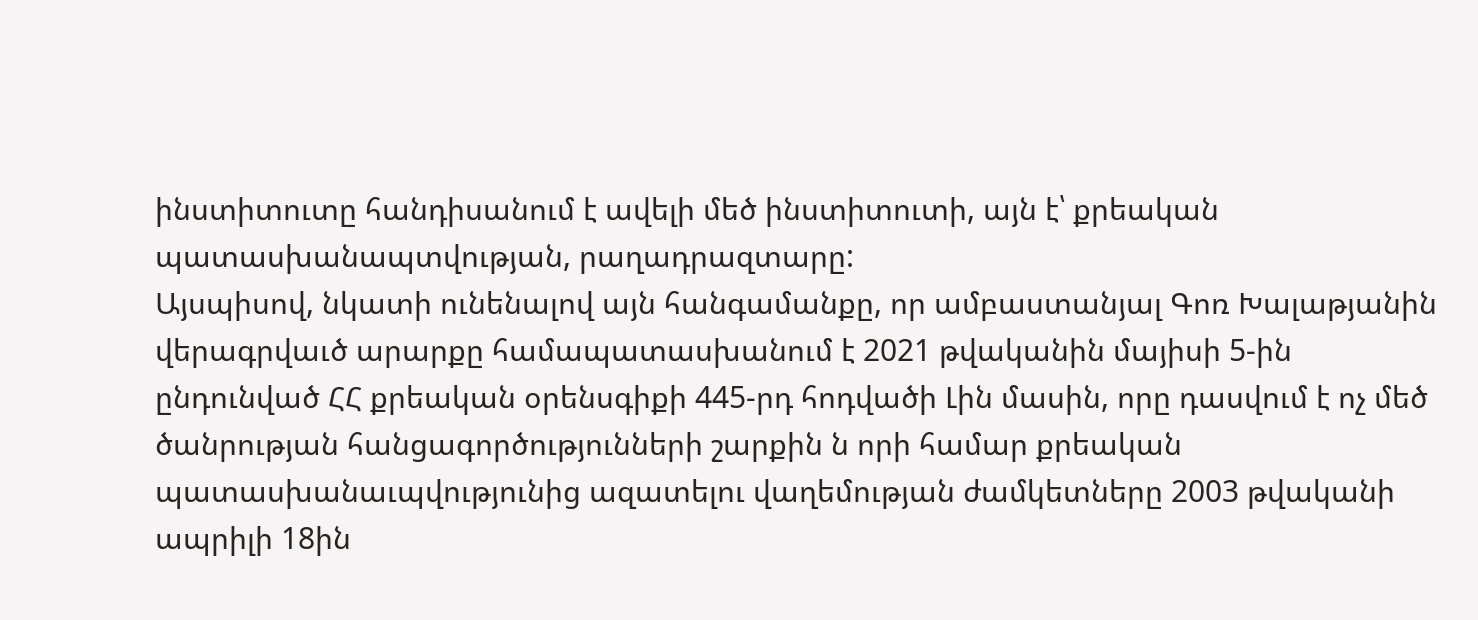ինստիտուտը հանդիսանում է ավելի մեծ ինստիտուտի, այն է՝ քրեական պատասխանապտվության, րաղադրազտարը:
Այսպիսով, նկատի ունենալով այն հանգամանքը, որ ամբաստանյալ Գոռ Խալաթյանին վերագրվաւծ արարքը համապատասխանում է 2021 թվականին մայիսի 5-ին ընդունված ՀՀ քրեական օրենսգիքի 445-րդ հոդվածի Լին մասին, որը դասվում է ոչ մեծ ծանրության հանցագործությունների շարքին ն որի համար քրեական պատասխանաւպվությունից ազատելու վաղեմության ժամկետները 2003 թվականի ապրիլի 18ին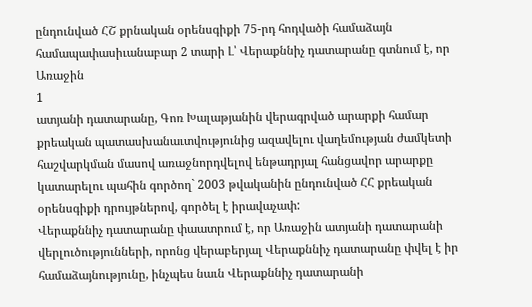ընդունված ՀՇ քրնական օրենսգիքի 75-րդ հոդվածի համաձայն համապափասիւանաբար 2 տարի Լ՝ Վերաքննիչ դատարանը գտնում է, որ Առաջին
1
ատյանի դատարանը, Գոռ Խալաթյանին վերագրված արարքի համար քրեական պատասխանաւտվությունից ազավելու վաղեմության ժամկետի հաշվարկման մասով առաջնորդվելով ենթադրյալ հանցավոր արարքը կատարելու պահին գործող` 2003 թվականին ընդունված ՀՀ քրեական օրենսգիքի դրույթներով, գործել է իրավաչափ:
Վերաքննիչ դատարանը փաատրում է, որ Առաջին ատյանի դատարանի վերլուծությունների, որոնց վերաբերյալ Վերաքննիչ դատարանը փվել է իր համաձայնությունը, ինչպես նաւն Վերաքննիչ դատարանի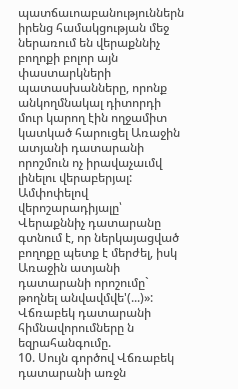պատճաւոաբանություններն իրենց համակցության մեջ ներառում են վերաքննիչ բողոքի բոլոր այն փաստարկների պատասխանները, որոնք անկողմնակալ դիտորդի մուր կարող էին ողջամիտ կատկած հարուցել Առաջին ատյանի դատարանի որոշմուն ոչ իրավաչաւմվ լինելու վերաբերյալ:
Ամփոփելով վերոշարադիյալը՝ Վերաքննիչ դատարանը գտնում է, որ ներկայացված բողոքը պետք է մերժել, իսկ Առաջին ատյանի դատարանի որոշումը` թողնել անվավմվե'(...)»:
Վճռաբեկ դատարանի հիմնավորումները ն եզրահանգումը.
10. Սույն գործով Վճռաբեկ դատարանի առջն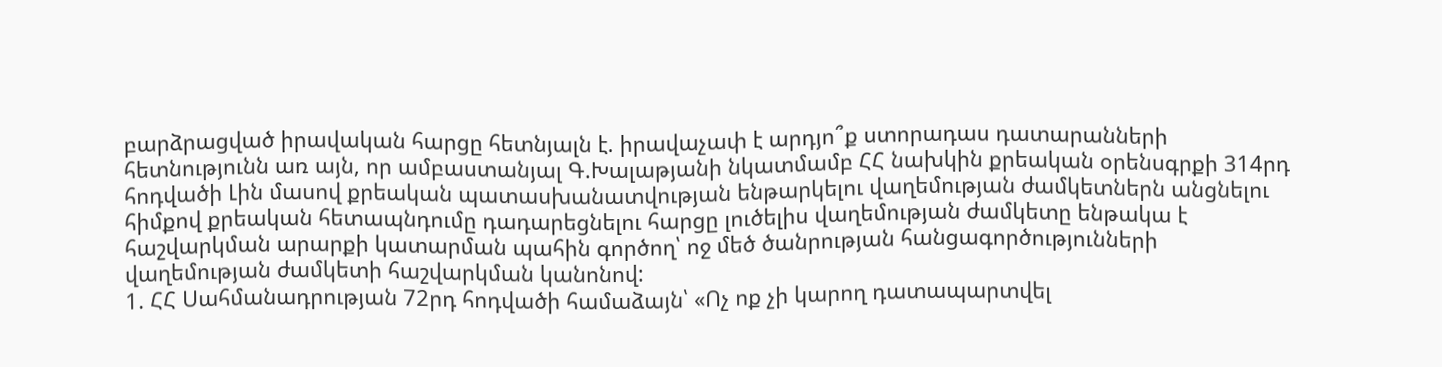բարձրացված իրավական հարցը հետնյալն է. իրավաչափ է արդյո՞ք ստորադաս դատարանների հետնությունն առ այն, որ ամբաստանյալ Գ.Խալաթյանի նկատմամբ ՀՀ նախկին քրեական օրենսգրքի 314րդ հոդվածի Լին մասով քրեական պատասխանատվության ենթարկելու վաղեմության ժամկետներն անցնելու հիմքով քրեական հետապնդումը դադարեցնելու հարցը լուծելիս վաղեմության ժամկետը ենթակա է հաշվարկման արարքի կատարման պահին գործող՝ ոջ մեծ ծանրության հանցագործությունների վաղեմության ժամկետի հաշվարկման կանոնով:
1. ՀՀ Սահմանադրության 72րդ հոդվածի համաձայն՝ «Ոչ ոք չի կարող դատապարտվել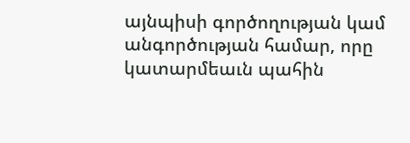այնպիսի գործողության կամ անգործության համար, որը կատարմեաւն պահին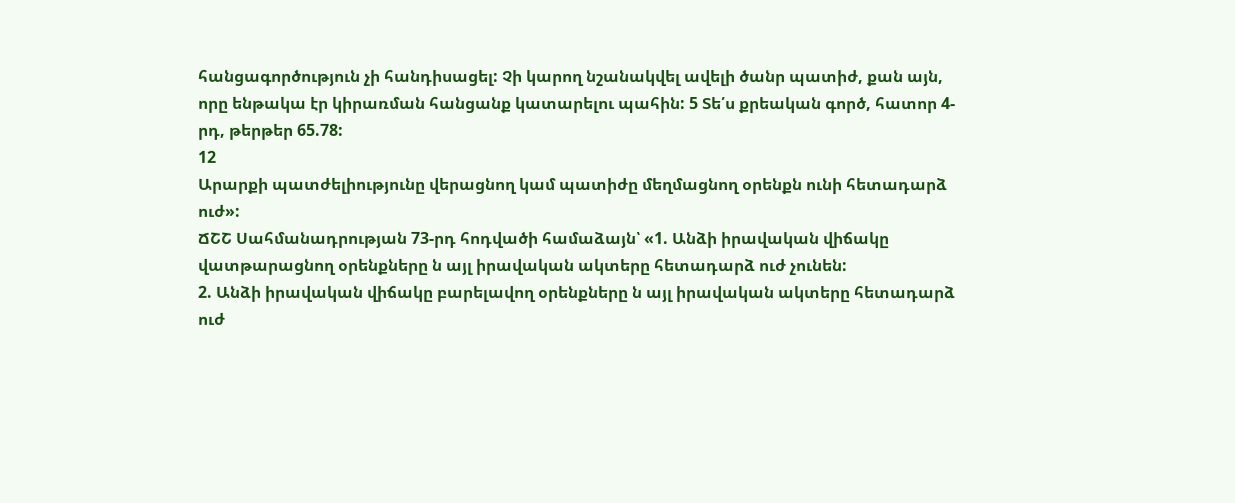հանցագործություն չի հանդիսացել: Չի կարող նշանակվել ավելի ծանր պատիժ, քան այն, որը ենթակա էր կիրառման հանցանք կատարելու պահին: 5 Տե՛ս քրեական գործ, հատոր 4-րդ, թերթեր 65.78:
12
Արարքի պատժելիությունը վերացնող կամ պատիժը մեղմացնող օրենքն ունի հետադարձ ուժ»:
ՃՇՇ Սահմանադրության 73-րդ հոդվածի համաձայն՝ «1. Անձի իրավական վիճակը վատթարացնող օրենքները ն այլ իրավական ակտերը հետադարձ ուժ չունեն:
2. Անձի իրավական վիճակը բարելավող օրենքները ն այլ իրավական ակտերը հետադարձ ուժ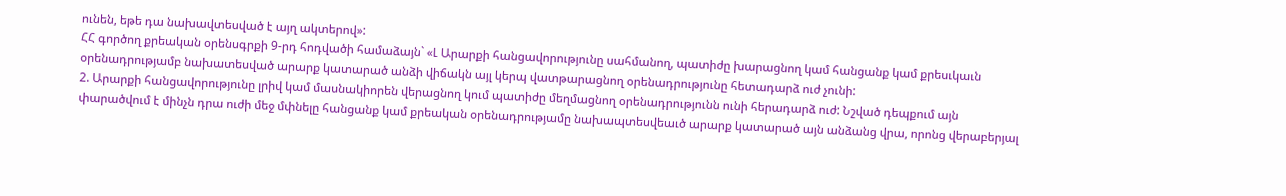ունեն, եթե դա նախավտեսված է այղ ակտերով»:
ՀՀ գործող քրեական օրենսգրքի 9-րդ հոդվածի համաձայն` «Լ Արարքի հանցավորությունը սահմանող, պատիժը խարացնող կամ հանցանք կամ քրեսւկաւն օրենադրությամբ նախատեսված արարք կատարած անձի վիճակն այլ կերպ վատթարացնող օրենադրությունը հետադարձ ուժ չունի:
2. Արարքի հանցավորությունը լրիվ կամ մասնակիորեն վերացնող կում պատիժը մեղմացնող օրենադրությունն ունի հերադարձ ուժ: Նշված դեպքում այն փարածվում է մինչն դրա ուժի մեջ մփնելը հանցանք կամ քրեական օրենադրությամը նախապտեսվեաւծ արարք կատարած այն անձանց վրա, որոնց վերաբերյալ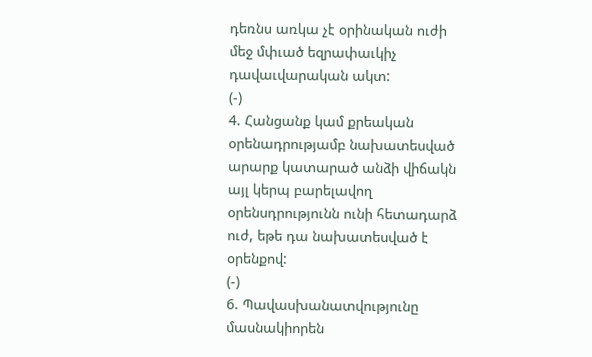դեռնս առկա չէ օրինական ուժի մեջ մփւած եզրափաւկիչ դավաւվարական ակտ:
(-)
4. Հանցանք կամ քրեական օրենադրությամբ նախատեսված արարք կատարած անձի վիճակն այլ կերպ բարելավող օրենսդրությունն ունի հետադարձ ուժ, եթե դա նախատեսված է օրենքով:
(-)
6. Պավասխանատվությունը մասնակիորեն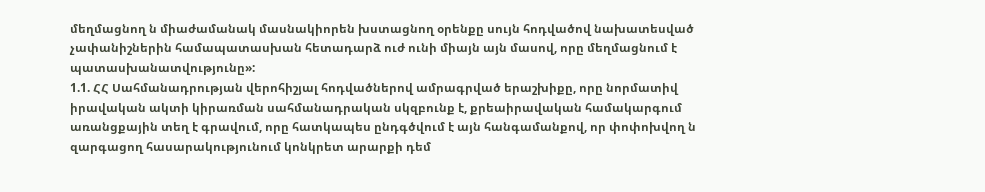մեղմացնող ն միաժամանակ մասնակիորեն խստացնող օրենքը սույն հոդվածով նախատեսված չափանիշներին համապատասխան հետադարձ ուժ ունի միայն այն մասով, որը մեղմացնում է պատասխանատվությունը»:
1.1. ՀՀ Սահմանադրության վերոհիշյալ հոդվածներով ամրագրված երաշխիքը, որը նորմատիվ իրավական ակտի կիրառման սահմանադրական սկզբունք է, քրեաիրավական համակարգում առանցքային տեղ է գրավում, որը հատկապես ընդգծվում է այն հանգամանքով, որ փոփոխվող ն զարգացող հասարակությունում կոնկրետ արարքի դեմ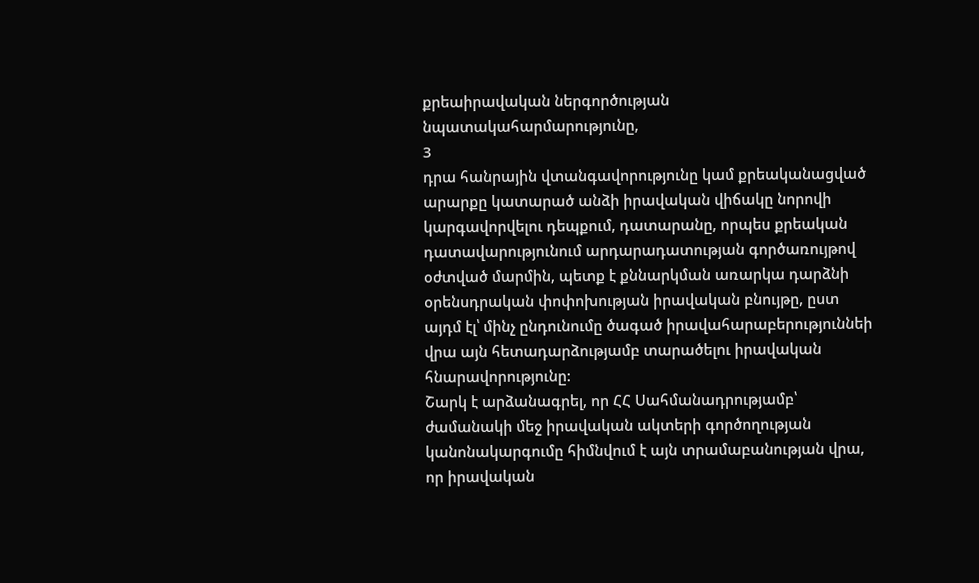քրեաիրավական ներգործության նպատակահարմարությունը,
3
դրա հանրային վտանգավորությունը կամ քրեականացված արարքը կատարած անձի իրավական վիճակը նորովի կարգավորվելու դեպքում, դատարանը, որպես քրեական դատավարությունում արդարադատության գործառույթով օժտված մարմին, պետք է քննարկման առարկա դարձնի օրենսդրական փոփոխության իրավական բնույթը, ըստ այդմ էլ՝ մինչ ընդունումը ծագած իրավահարաբերություննեի վրա այն հետադարձությամբ տարածելու իրավական հնարավորությունը:
Շարկ է արձանագրել, որ ՀՀ Սահմանադրությամբ՝ ժամանակի մեջ իրավական ակտերի գործողության կանոնակարգումը հիմնվում է այն տրամաբանության վրա, որ իրավական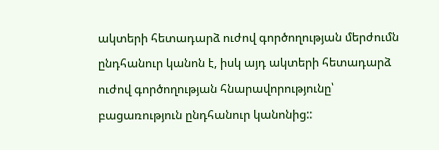ակտերի հետադարձ ուժով գործողության մերժումն ընդհանուր կանոն է, իսկ այդ ակտերի հետադարձ ուժով գործողության հնարավորությունը՝ բացառություն ընդհանուր կանոնից::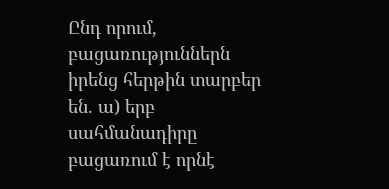Ընդ որում, բացառություններն իրենց հերթին տարբեր են. ա) երբ սահմանադիրը բացառում է որնէ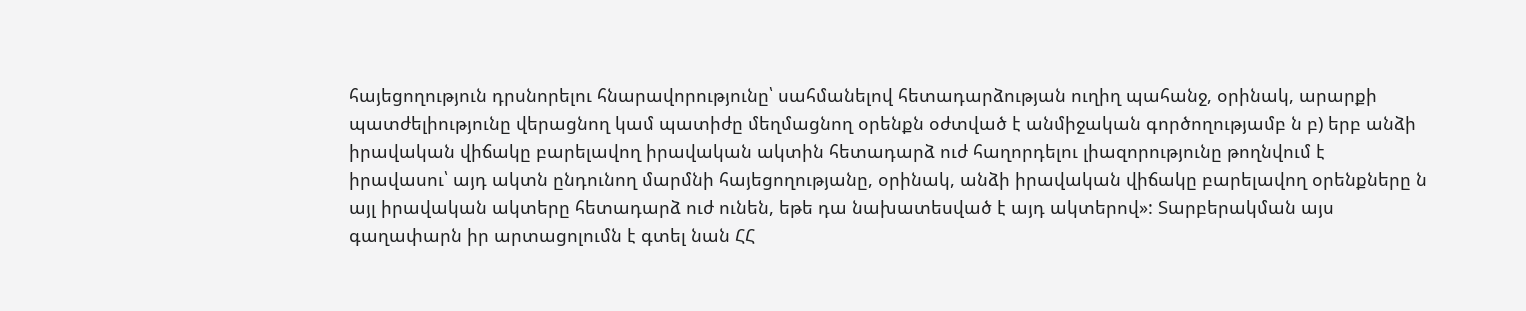հայեցողություն դրսնորելու հնարավորությունը՝ սահմանելով հետադարձության ուղիղ պահանջ, օրինակ, արարքի պատժելիությունը վերացնող կամ պատիժը մեղմացնող օրենքն օժտված է անմիջական գործողությամբ ն բ) երբ անձի իրավական վիճակը բարելավող իրավական ակտին հետադարձ ուժ հաղորդելու լիազորությունը թողնվում է իրավասու՝ այդ ակտն ընդունող մարմնի հայեցողությանը, օրինակ, անձի իրավական վիճակը բարելավող օրենքները ն այլ իրավական ակտերը հետադարձ ուժ ունեն, եթե դա նախատեսված է այդ ակտերով»: Տարբերակման այս գաղափարն իր արտացոլումն է գտել նան ՀՀ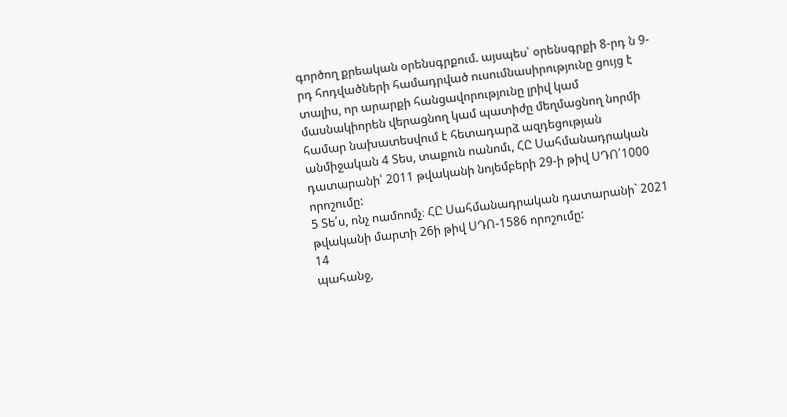գործող քրեական օրենսգրքում. այսպես՝ օրենսգրքի 8-րդ ն 9-րդ հոդվածների համադրված ուսումնասիրությունը ցույց է տալիս, որ արարքի հանցավորությունը լրիվ կամ մասնակիորեն վերացնող կամ պատիժը մեղմացնող նորմի համար նախատեսվում է հետադարձ ազդեցության անմիջական 4 Տես, տաքուն ոանոմւ, ՀԸ Սահմանադրական դատարանի՝ 2011 թվականի նոյեմբերի 29-ի թիվ ՍԴՈ՛1000 որոշումը:
5 Տե՛ս, ոնչ ոամոոմչ։ ՀԸ Սահմանադրական դատարանի` 2021 թվականի մարտի 26ի թիվ ՍԴՈ-1586 որոշումը:
14
պահանջ,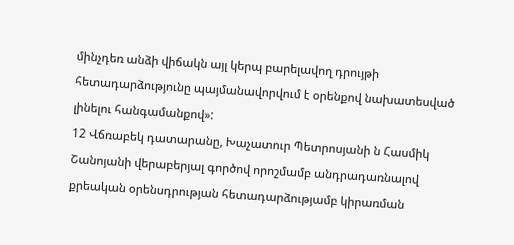մինչդեռ անձի վիճակն այլ կերպ բարելավող դրույթի հետադարձությունը պայմանավորվում է օրենքով նախատեսված լինելու հանգամանքով»:
12 Վճռաբեկ դատարանը, Խաչատուր Պետրոսյանի ն Հասմիկ Շանոյանի վերաբերյալ գործով որոշմամբ անդրադառնալով քրեական օրենսդրության հետադարձությամբ կիրառման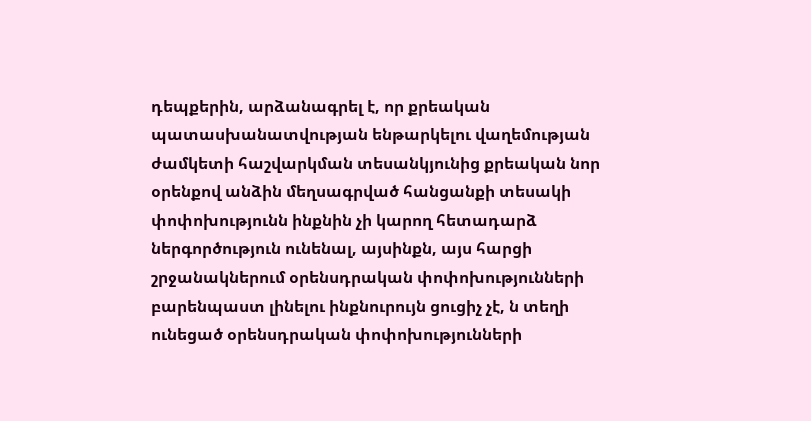դեպքերին, արձանագրել է, որ քրեական պատասխանատվության ենթարկելու վաղեմության ժամկետի հաշվարկման տեսանկյունից քրեական նոր օրենքով անձին մեղսագրված հանցանքի տեսակի փոփոխությունն ինքնին չի կարող հետադարձ ներգործություն ունենալ, այսինքն, այս հարցի շրջանակներում օրենսդրական փոփոխությունների բարենպաստ լինելու ինքնուրույն ցուցիչ չէ, ն տեղի ունեցած օրենսդրական փոփոխությունների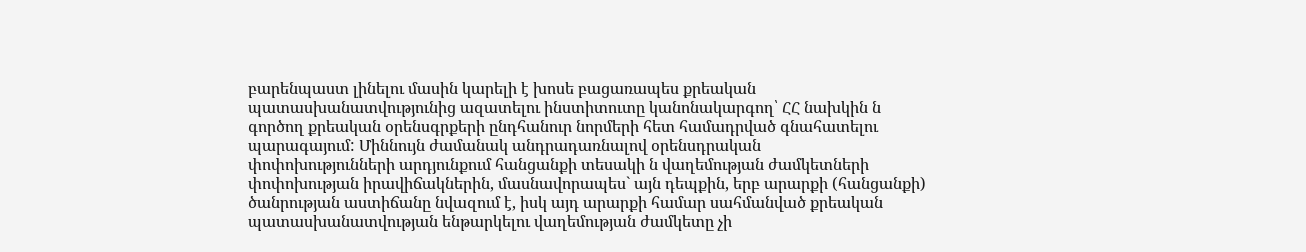բարենպաստ լինելու մասին կարելի է խոսե բացառապես քրեական պատասխանատվությունից ազատելու ինստիտուտը կանոնակարգող՝ ՀՀ նախկին ն գործող քրեական օրենսգրքերի ընդհանուր նորմերի հետ համադրված գնահատելու պարագայում: Միննույն ժամանակ անդրադառնալով օրենսդրական
փոփոխությունների արդյունքում հանցանքի տեսակի ն վաղեմության ժամկետների փոփոխության իրավիճակներին, մասնավորապես` այն դեպքին, երբ արարքի (հանցանքի) ծանրության աստիճանը նվազում է, իսկ այդ արարքի համար սահմանված քրեական պատասխանատվության ենթարկելու վաղեմության ժամկետը չի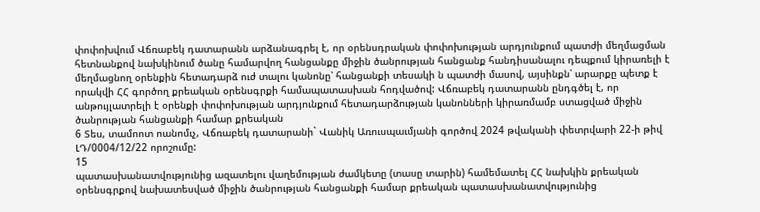փոփոխվում Վճռաբեկ դատարանն արձանագրել է, որ օրենսդրական փոփոխության արդյունքում պատժի մեղմացման հետնանքով նախկինում ծանը համարվող հանցանքը միջին ծանրության հանցանք հանդիսանալու դեպքում կիրառելի է մեղմացնող օրենքին հետադարձ ուժ տալու կանոնը՝ հանցանքի տեսակի ն պատժի մասով, այսինքն՝ արարքը պետք է որակվի ՀՀ գործող քրեական օրենսգրքի համապատասխան հոդվածով: Վճռաբեկ դատարանն ընդգծել է, որ անթույլատրելի է օրենքի փոփոխության արդյունքում հետադարձության կանոնների կիրառմամբ ստացված միջին ծանրության հանցանքի համար քրեական
6 Տես, տամոոտ ոանոմւչ, Վճռաբեկ դատարանի` Վանիկ Առուսպաւմյանի գործով 2024 թվականի փետրվարի 22-ի թիվ ԼԴ/0004/12/22 որոշումը:
15
պատասխանատվությունից ազատելու վաղեմության ժամկետը (տասը տարին) համեմատել ՀՀ նախկին քրեական օրենսգրքով նախատեսված միջին ծանրության հանցանքի համար քրեական պատասխանատվությունից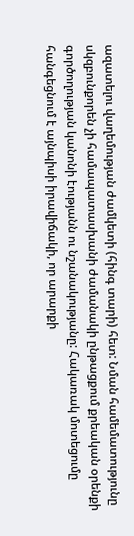ազատելու վաղեմության ժամկետի (հինգ տարի) հետ: Նման համեմատությունը սկզբունքորեն չի համապատասխանի ժամանակի ընթացքում քրեական օրենքի գործողության կանոնի էությանն ու նշանակությանը: Հակառակ մոտեցումը հանգեցնում է այնպիսի իրավիճակի, որ արարքի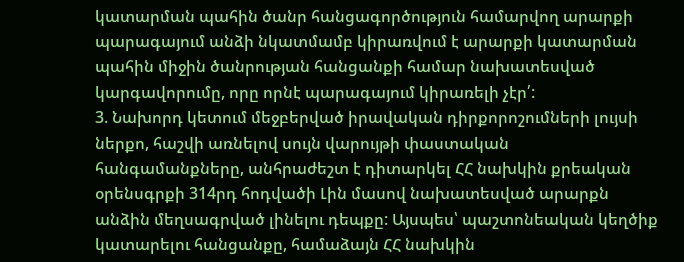կատարման պահին ծանր հանցագործություն համարվող արարքի պարագայում անձի նկատմամբ կիրառվում է արարքի կատարման պահին միջին ծանրության հանցանքի համար նախատեսված կարգավորումը, որը որնէ պարագայում կիրառելի չէր՛:
3. Նախորդ կետում մեջբերված իրավական դիրքորոշումների լույսի ներքո, հաշվի առնելով սույն վարույթի փաստական հանգամանքները, անհրաժեշտ է դիտարկել ՀՀ նախկին քրեական օրենսգրքի 314րդ հոդվածի Լին մասով նախատեսված արարքն անձին մեղսագրված լինելու դեպքը: Այսպես՝ պաշտոնեական կեղծիք կատարելու հանցանքը, համաձայն ՀՀ նախկին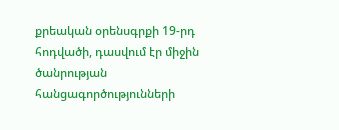քրեական օրենսգրքի 19-րդ հոդվածի, դասվում էր միջին ծանրության հանցագործությունների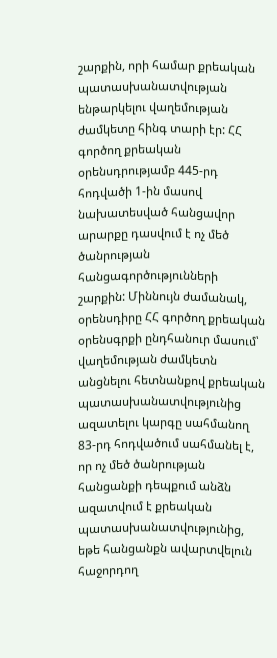շարքին, որի համար քրեական պատասխանատվության ենթարկելու վաղեմության ժամկետը հինգ տարի էր: ՀՀ գործող քրեական օրենսդրությամբ 445-րդ հոդվածի 1-ին մասով նախատեսված հանցավոր արարքը դասվում է ոչ մեծ ծանրության հանցագործությունների շարքին: Միննույն ժամանակ, օրենսդիրը ՀՀ գործող քրեական օրենսգրքի ընդհանուր մասում՝ վաղեմության ժամկետն անցնելու հետնանքով քրեական պատասխանատվությունից ազատելու կարգը սահմանող 83-րդ հոդվածում սահմանել է, որ ոչ մեծ ծանրության հանցանքի դեպքում անձն ազատվում է քրեական պատասխանատվությունից, եթե հանցանքն ավարտվելուն հաջորդող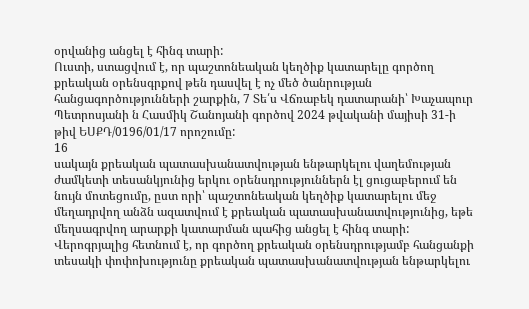օրվանից անցել է հինգ տարի:
Ուստի, ստացվում է, որ պաշտոնեական կեղծիք կատարելը գործող քրեական օրենսգրքով թեն դասվել է ոչ մեծ ծանրության հանցագործությունների շարքին, 7 Տե՛ս Վճռաբեկ դատարանի՝ Խաչապուր Պետրոսյանի ն Հասմիկ Շանոյանի գործով 2024 թվականի մայիսի 31-ի թիվ ԵՍՔԴ/0196/01/17 որոշումը:
16
սակայն քրեական պատասխանատվության ենթարկելու վաղեմության ժամկետի տեսանկյունից երկու օրենսդրություններն էլ ցուցաբերում են նույն մոտեցումը, ըստ որի՝ պաշտոնեական կեղծիք կատարելու մեջ մեղադրվող անձն ազատվում է քրեական պատասխանատվությունից, եթե մեղսագրվող արարքի կատարման պահից անցել է հինգ տարի: Վերոգրյալից հետնում է, որ գործող քրեական օրենսդրությամբ հանցանքի տեսակի փոփոխությունը քրեական պատասխանատվության ենթարկելու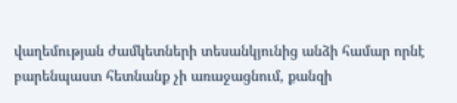վաղեմության ժամկետների տեսանկյունից անձի համար որնէ բարենպաստ հետնանք չի առաջացնում, քանզի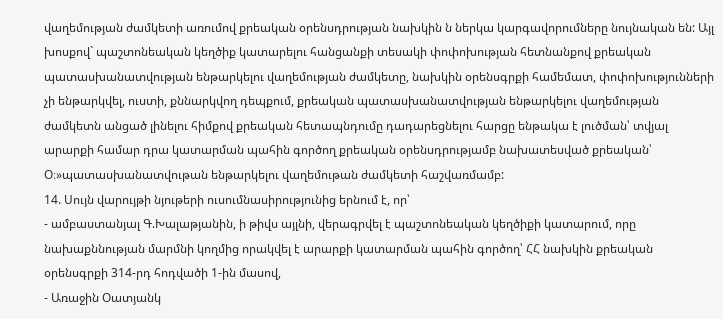վաղեմության ժամկետի առումով քրեական օրենսդրության նախկին ն ներկա կարգավորումները նույնական են: Այլ խոսքով` պաշտոնեական կեղծիք կատարելու հանցանքի տեսակի փոփոխության հետնանքով քրեական պատասխանատվության ենթարկելու վաղեմության ժամկետը, նախկին օրենսգրքի համեմատ, փոփոխությունների չի ենթարկվել, ուստի, քննարկվող դեպքում, քրեական պատասխանատվության ենթարկելու վաղեմության ժամկետն անցած լինելու հիմքով քրեական հետապնդումը դադարեցնելու հարցը ենթակա է լուծման՝ տվյալ արարքի համար դրա կատարման պահին գործող քրեական օրենսդրությամբ նախատեսված քրեական՝ Օ։»պատասխանատվութան ենթարկելու վաղեմութան ժամկետի հաշվառմամբ:
14. Սույն վարույթի նյութերի ուսումնասիրությունից երնում է, որ՝
- ամբաստանյալ Գ.Խալաթյանին, ի թիվս այլնի, վերագրվել է պաշտոնեական կեղծիքի կատարում, որը նախաքննության մարմնի կողմից որակվել է արարքի կատարման պահին գործող՝ ՀՀ նախկին քրեական օրենսգրքի 314-րդ հոդվածի 1-ին մասով,
- Առաջին Օատյանկ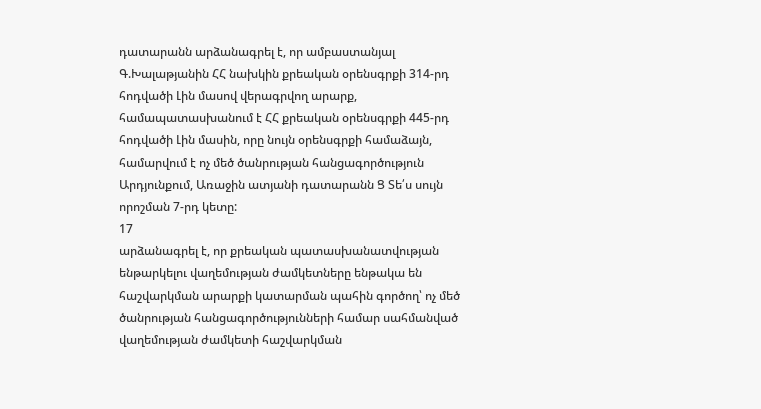դատարանն արձանագրել է, որ ամբաստանյալ
Գ.Խալաթյանին ՀՀ նախկին քրեական օրենսգրքի 314-րդ հոդվածի Լին մասով վերագրվող արարք, համապատասխանում է ՀՀ քրեական օրենսգրքի 445-րդ հոդվածի Լին մասին, որը նույն օրենսգրքի համաձայն, համարվում է ոչ մեծ ծանրության հանցագործություն Արդյունքում, Առաջին ատյանի դատարանն Ց Տե՛ս սույն որոշման 7-րդ կետը:
17
արձանագրել է, որ քրեական պատասխանատվության ենթարկելու վաղեմության ժամկետները ենթակա են հաշվարկման արարքի կատարման պահին գործող՝ ոչ մեծ ծանրության հանցագործությունների համար սահմանված վաղեմության ժամկետի հաշվարկման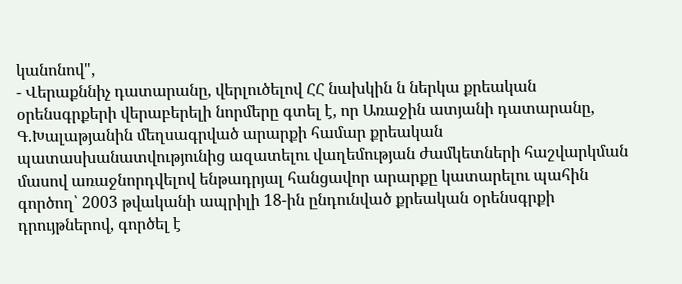կանոնով",
- Վերաքննիչ դատարանը, վերլուծելով ՀՀ նախկին ն ներկա քրեական օրենսգրքերի վերաբերելի նորմերը գտել է, որ Առաջին ատյանի դատարանը, Գ.Խալաթյանին մեղսագրված արարքի համար քրեական պատասխանատվությունից ազատելու վաղեմության ժամկետների հաշվարկման մասով առաջնորդվելով ենթադրյալ հանցավոր արարքը կատարելու պահին գործող՝ 2003 թվականի ապրիլի 18-ին ընդունված քրեական օրենսգրքի դրույթներով, գործել է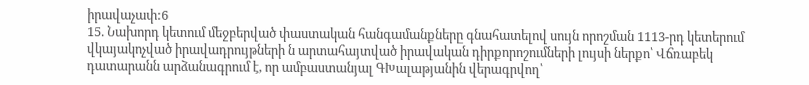իրավաչափ:6
15. Նախորդ կետում մեջբերված փաստական հանգամանքները գնահատելով սույն որոշման 1113-րդ կետերում վկայակոչված իրավադրույթների ն արտահայտված իրավական դիրքորոշումների լույսի ներքո՝ Վճռաբեկ դատարանն արձանագրում է, որ ամբաստանյալ ԳԽալաթյանին վերագրվող՝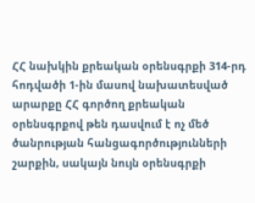ՀՀ նախկին քրեական օրենսգրքի 314-րդ հոդվածի 1-ին մասով նախատեսված արարքը ՀՀ գործող քրեական օրենսգրքով թեն դասվում է ոչ մեծ ծանրության հանցագործությունների շարքին, սակայն նույն օրենսգրքի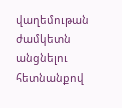վաղեմութան ժամկետն անցնելու հետնանքով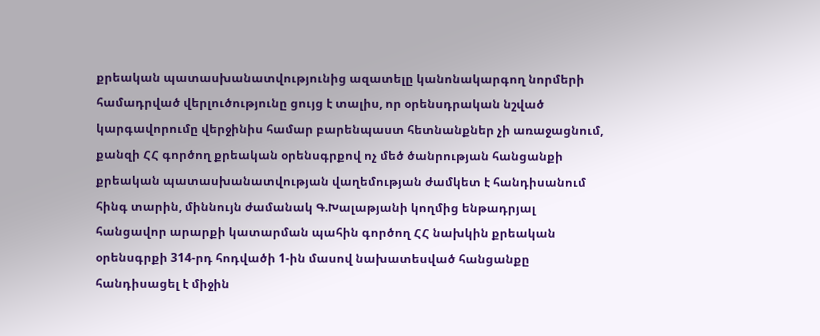քրեական պատասխանատվությունից ազատելը կանոնակարգող նորմերի համադրված վերլուծությունը ցույց է տալիս, որ օրենսդրական նշված կարգավորումը վերջինիս համար բարենպաստ հետնանքներ չի առաջացնում, քանզի ՀՀ գործող քրեական օրենսգրքով ոչ մեծ ծանրության հանցանքի քրեական պատասխանատվության վաղեմության ժամկետ է հանդիսանում հինգ տարին, միննույն ժամանակ Գ.Խալաթյանի կողմից ենթադրյալ հանցավոր արարքի կատարման պահին գործող ՀՀ նախկին քրեական օրենսգրքի 314-րդ հոդվածի 1-ին մասով նախատեսված հանցանքը հանդիսացել է միջին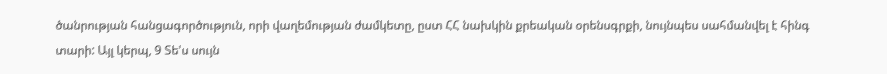ծանրության հանցագործություն, որի վաղեմության ժամկետը, ըստ ՀՀ նախկին քրեական օրենսգրքի, նույնպես սահմանվել է հինգ տարի: Այլ կերպ, 9 Տե'ս սույն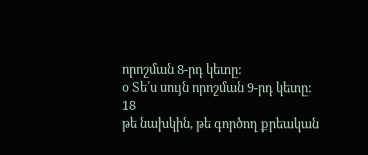որոշման 8-րդ կետը:
օ Տե՛ս սույն որոշման 9-րդ կետը:
18
թե նախկին, թե գործող քրեական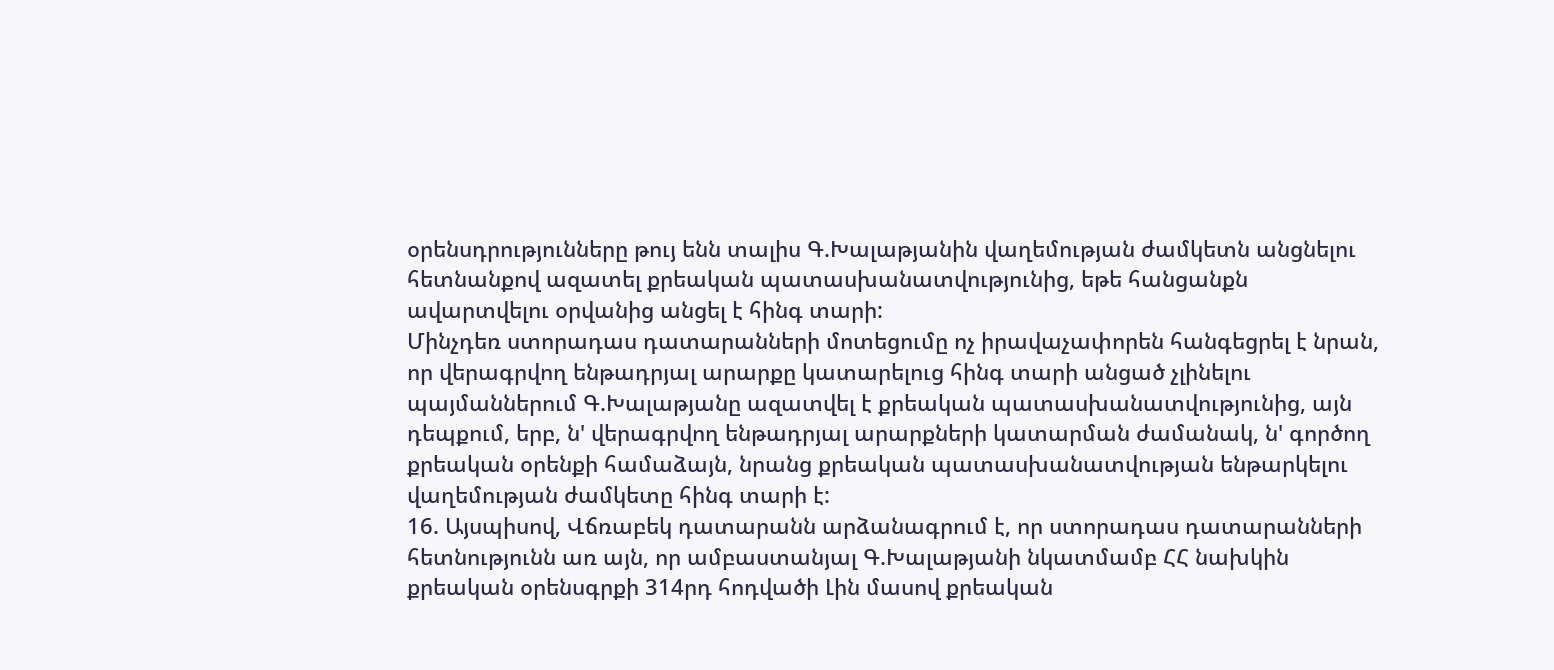օրենսդրությունները թույ ենն տալիս Գ.Խալաթյանին վաղեմության ժամկետն անցնելու հետնանքով ազատել քրեական պատասխանատվությունից, եթե հանցանքն ավարտվելու օրվանից անցել է հինգ տարի:
Մինչդեռ ստորադաս դատարանների մոտեցումը ոչ իրավաչափորեն հանգեցրել է նրան, որ վերագրվող ենթադրյալ արարքը կատարելուց հինգ տարի անցած չլինելու պայմաններում Գ.Խալաթյանը ազատվել է քրեական պատասխանատվությունից, այն դեպքում, երբ, ն' վերագրվող ենթադրյալ արարքների կատարման ժամանակ, ն' գործող քրեական օրենքի համաձայն, նրանց քրեական պատասխանատվության ենթարկելու վաղեմության ժամկետը հինգ տարի է:
16. Այսպիսով, Վճռաբեկ դատարանն արձանագրում է, որ ստորադաս դատարանների հետնությունն առ այն, որ ամբաստանյալ Գ.Խալաթյանի նկատմամբ ՀՀ նախկին քրեական օրենսգրքի 314րդ հոդվածի Լին մասով քրեական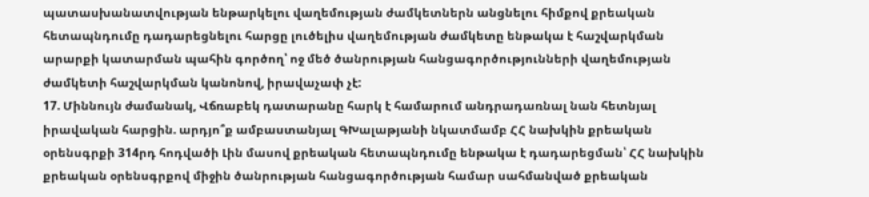պատասխանատվության ենթարկելու վաղեմության ժամկետներն անցնելու հիմքով քրեական հետապնդումը դադարեցնելու հարցը լուծելիս վաղեմության ժամկետը ենթակա է հաշվարկման արարքի կատարման պահին գործող՝ ոջ մեծ ծանրության հանցագործությունների վաղեմության ժամկետի հաշվարկման կանոնով, իրավաչափ չէ:
17. Միննույն ժամանակ, Վճռաբեկ դատարանը հարկ է համարում անդրադառնալ նան հետնյալ իրավական հարցին. արդյո՞ք ամբաստանյալ ԳԽալաթյանի նկատմամբ ՀՀ նախկին քրեական օրենսգրքի 314րդ հոդվածի Լին մասով քրեական հետապնդումը ենթակա է դադարեցման՝ ՀՀ նախկին քրեական օրենսգրքով միջին ծանրության հանցագործության համար սահմանված քրեական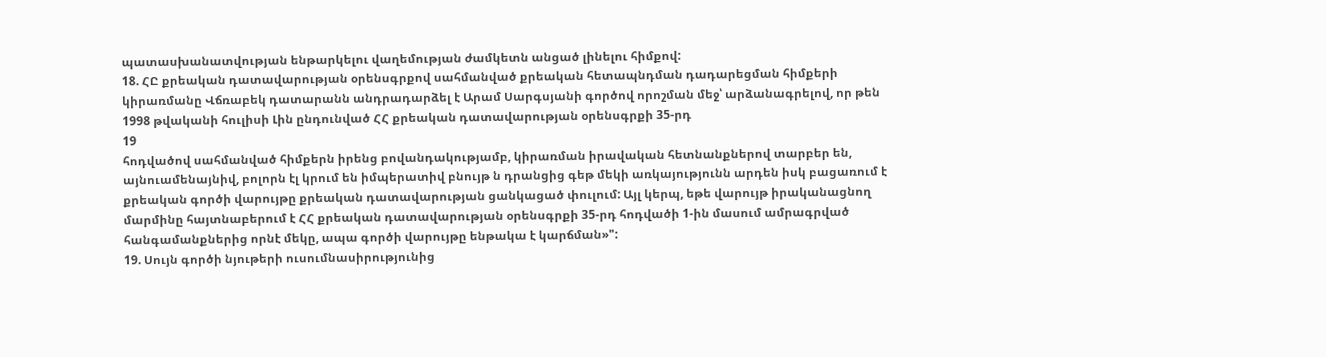պատասխանատվության ենթարկելու վաղեմության ժամկետն անցած լինելու հիմքով:
18. ՀԸ քրեական դատավարության օրենսգրքով սահմանված քրեական հետապնդման դադարեցման հիմքերի կիրառմանը Վճռաբեկ դատարանն անդրադարձել է Արամ Սարգսյանի գործով որոշման մեջ՝ արձանագրելով, որ թեն 1998 թվականի հուլիսի Լին ընդունված ՀՀ քրեական դատավարության օրենսգրքի 35-րդ
19
հոդվածով սահմանված հիմքերն իրենց բովանդակությամբ, կիրառման իրավական հետնանքներով տարբեր են, այնուամենայնիվ, բոլորն էլ կրում են իմպերատիվ բնույթ ն դրանցից գեթ մեկի առկայությունն արդեն իսկ բացառում է քրեական գործի վարույթը քրեական դատավարության ցանկացած փուլում: Այլ կերպ, եթե վարույթ իրականացնող մարմինը հայտնաբերում է ՀՀ քրեական դատավարության օրենսգրքի 35-րդ հոդվածի 1-ին մասում ամրագրված հանգամանքներից որնէ մեկը, ապա գործի վարույթը ենթակա է կարճման»":
19. Սույն գործի նյութերի ուսումնասիրությունից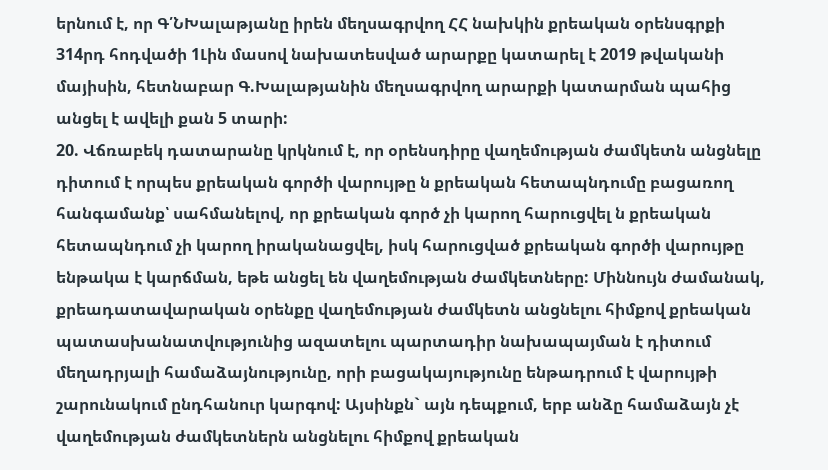երնում է, որ Գ՛ՆԽալաթյանը իրեն մեղսագրվող ՀՀ նախկին քրեական օրենսգրքի 314րդ հոդվածի 1Լին մասով նախատեսված արարքը կատարել է 2019 թվականի մայիսին, հետնաբար Գ.Խալաթյանին մեղսագրվող արարքի կատարման պահից անցել է ավելի քան 5 տարի:
20. Վճռաբեկ դատարանը կրկնում է, որ օրենսդիրը վաղեմության ժամկետն անցնելը դիտում է որպես քրեական գործի վարույթը ն քրեական հետապնդումը բացառող հանգամանք՝ սահմանելով, որ քրեական գործ չի կարող հարուցվել ն քրեական հետապնդում չի կարող իրականացվել, իսկ հարուցված քրեական գործի վարույթը ենթակա է կարճման, եթե անցել են վաղեմության ժամկետները: Միննույն ժամանակ, քրեադատավարական օրենքը վաղեմության ժամկետն անցնելու հիմքով քրեական պատասխանատվությունից ազատելու պարտադիր նախապայման է դիտում մեղադրյալի համաձայնությունը, որի բացակայությունը ենթադրում է վարույթի շարունակում ընդհանուր կարգով: Այսինքն` այն դեպքում, երբ անձը համաձայն չէ վաղեմության ժամկետներն անցնելու հիմքով քրեական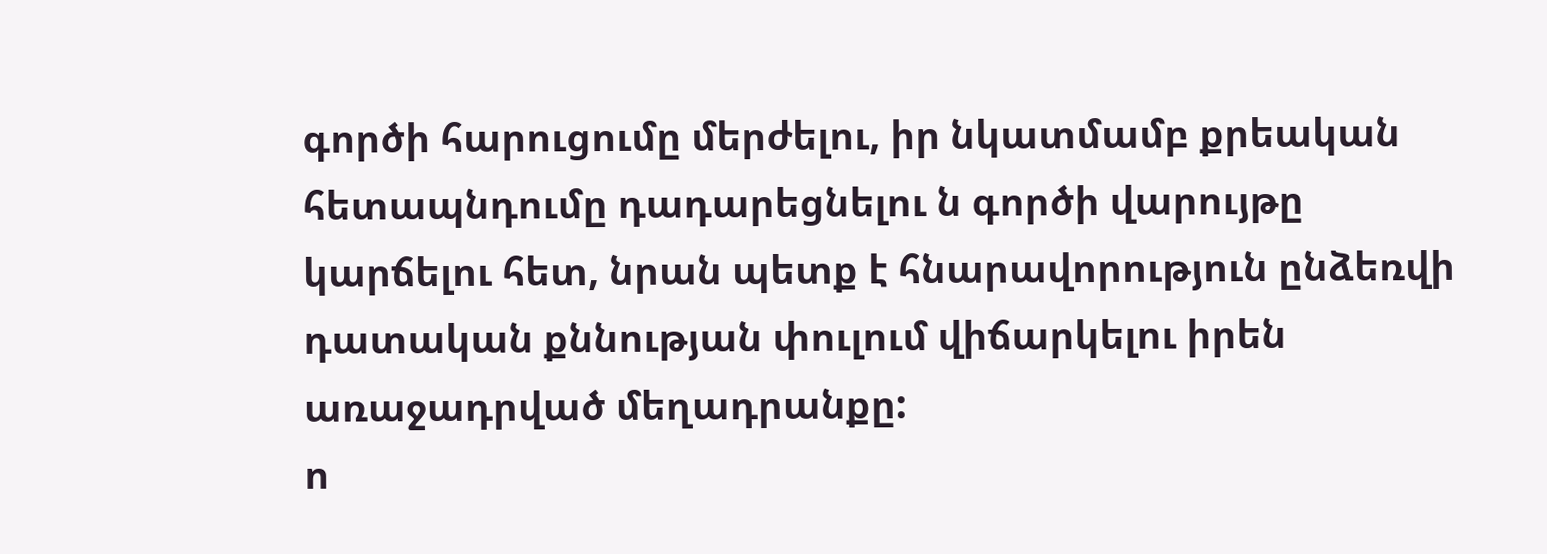գործի հարուցումը մերժելու, իր նկատմամբ քրեական հետապնդումը դադարեցնելու ն գործի վարույթը կարճելու հետ, նրան պետք է հնարավորություն ընձեռվի դատական քննության փուլում վիճարկելու իրեն առաջադրված մեղադրանքը:
ո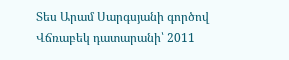Տես Արամ Սարգսյանի գործով Վճռաբեկ դատարանի՝ 2011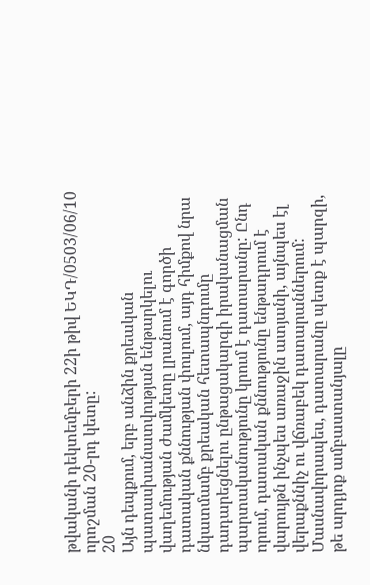թվականի դեկտեմբերի 22ի թիվ ԵԿԴ/0503/06/10 որոշման 20-րդ կետը:
20
Այն դեպքում, երբ անձին քրեական պատասխանատվության ենթարկելու վաղեմության ժամկետը լրանում է գործի դատական քննության փուլում, այդ հիմքով նրա նկատմամբ քրեական հետապնդումը դադարեցնելու ընթացակարգի իրականացման պարտականությունը կրում է դատարանը: Ընդ որում, դատական քննությունը ենթադրում է վարույթն ինչպես առաջին ատյանի, այնպես էլ վերաքննիչ ու վճռաբեկ դատարաններում:
Մասնավորապես, դատարանը պետք է պարզի, թե արդյոք ամբաստանյալը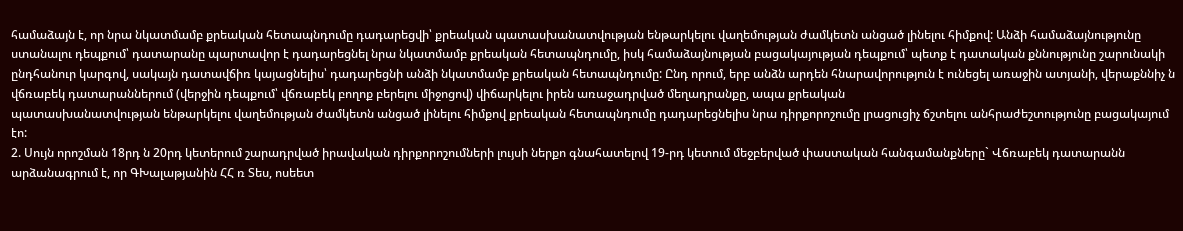համաձայն է, որ նրա նկատմամբ քրեական հետապնդումը դադարեցվի՝ քրեական պատասխանատվության ենթարկելու վաղեմության ժամկետն անցած լինելու հիմքով: Անձի համաձայնությունը ստանալու դեպքում՝ դատարանը պարտավոր է դադարեցնել նրա նկատմամբ քրեական հետապնդումը, իսկ համաձայնության բացակայության դեպքում՝ պետք է դատական քննությունը շարունակի ընդհանուր կարգով, սակայն դատավճիռ կայացնելիս՝ դադարեցնի անձի նկատմամբ քրեական հետապնդումը: Ընդ որում, երբ անձն արդեն հնարավորություն է ունեցել առաջին ատյանի, վերաքննիչ ն վճռաբեկ դատարաններում (վերջին դեպքում՝ վճռաբեկ բողոք բերելու միջոցով) վիճարկելու իրեն առաջադրված մեղադրանքը, ապա քրեական
պատասխանատվության ենթարկելու վաղեմության ժամկետն անցած լինելու հիմքով քրեական հետապնդումը դադարեցնելիս նրա դիրքորոշումը լրացուցիչ ճշտելու անհրաժեշտությունը բացակայում էո:
2. Սույն որոշման 18րդ ն 20րդ կետերում շարադրված իրավական դիրքորոշումների լույսի ներքո գնահատելով 19-րդ կետում մեջբերված փաստական հանգամանքները` Վճռաբեկ դատարանն արձանագրում է, որ ԳԽալաթյանին ՀՀ ռ Տես, ոսեետ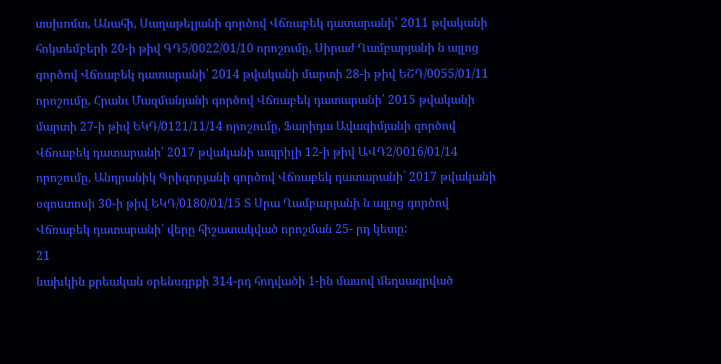տսխոմտ, Անահի, Սաղաթելյանի գործով Վճռաբեկ դատարանի՝ 2011 թվականի հոկտեմբերի 20-ի թիվ ԳԴ5/0022/01/10 որոշումը, Սիրաժ Ղամբարյանի ն այլոց գործով Վճռաբեկ դատարանի՝ 2014 թվականի մարտի 28-ի թիվ ԵՇԴ/0055/01/11 որոշումը, Հրանւ Մազմանյանի գործով Վճռաբեկ դատարանի՝ 2015 թվականի մարտի 27-ի թիվ ԵԿԴ/0121/11/14 որոշումը, Ֆարիդա Ավագիմյանի զործով Վճռաբեկ դատարանի՝ 2017 թվականի ապրիլի 12-ի թիվ ԱՎԴ2/0016/01/14 որոշումը, Անդրանիկ Գրիգորյանի գործով Վճռաբեկ դատարանի` 2017 թվականի օգոստոսի 30-ի թիվ ԵԿԴ/0180/01/15 Տ Սրա Ղամբարյանի ն այլոց գործով Վճռաբեկ դատարանի՝ վերը հիշատակված որոշման 25- րդ կետը:
21
նախկին քրեական օրենսգրքի 314-րդ հոդվածի 1-ին մասով մեղսագրված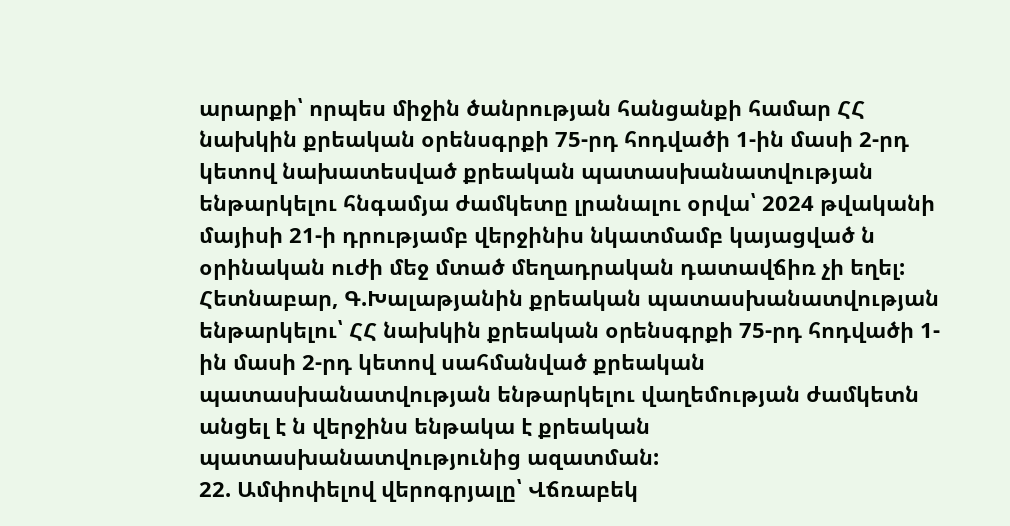արարքի՝ որպես միջին ծանրության հանցանքի համար ՀՀ նախկին քրեական օրենսգրքի 75-րդ հոդվածի 1-ին մասի 2-րդ կետով նախատեսված քրեական պատասխանատվության ենթարկելու հնգամյա ժամկետը լրանալու օրվա՝ 2024 թվականի մայիսի 21-ի դրությամբ վերջինիս նկատմամբ կայացված ն օրինական ուժի մեջ մտած մեղադրական դատավճիռ չի եղել: Հետնաբար, Գ.Խալաթյանին քրեական պատասխանատվության ենթարկելու՝ ՀՀ նախկին քրեական օրենսգրքի 75-րդ հոդվածի 1-ին մասի 2-րդ կետով սահմանված քրեական պատասխանատվության ենթարկելու վաղեմության ժամկետն անցել է ն վերջինս ենթակա է քրեական պատասխանատվությունից ազատման:
22. Ամփոփելով վերոգրյալը՝ Վճռաբեկ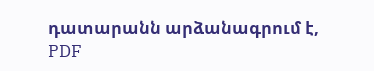դատարանն արձանագրում է,
PDF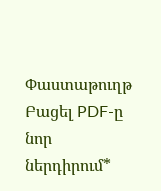Փաստաթուղթ
Բացել PDF-ը նոր ներդիրում*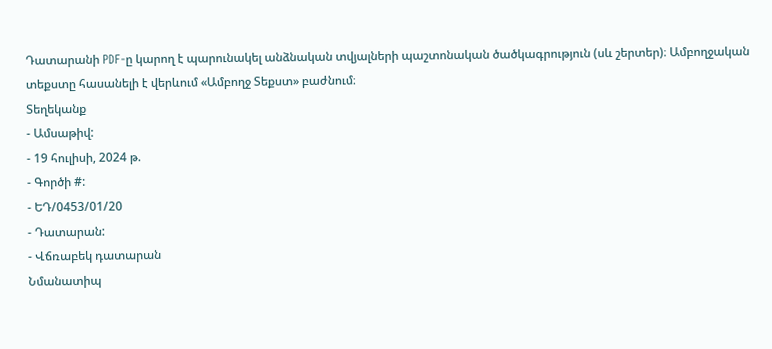Դատարանի PDF-ը կարող է պարունակել անձնական տվյալների պաշտոնական ծածկագրություն (սև շերտեր)։ Ամբողջական տեքստը հասանելի է վերևում «Ամբողջ Տեքստ» բաժնում։
Տեղեկանք
- Ամսաթիվ:
- 19 հուլիսի, 2024 թ.
- Գործի #:
- ԵԴ/0453/01/20
- Դատարան:
- Վճռաբեկ դատարան
Նմանատիպ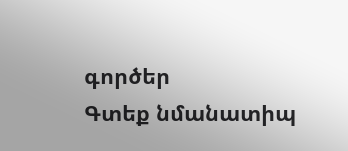գործեր
Գտեք նմանատիպ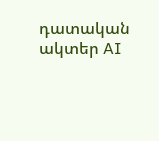դատական ակտեր AI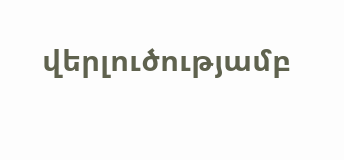վերլուծությամբ